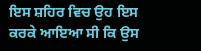ਇਸ ਸ਼ਹਿਰ ਵਿਚ ਉਹ ਇਸ ਕਰਕੇ ਆਇਆ ਸੀ ਕਿ ਉਸ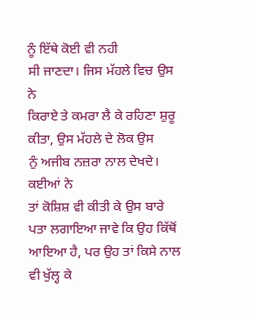ਨੂੰ ਇੱਥੇ ਕੋਈ ਵੀ ਨਹੀ
ਸੀ ਜਾਣਦਾ। ਜਿਸ ਮੱਹਲੇ ਵਿਚ ਉਸ ਨੇ
ਕਿਰਾਏ ਤੇ ਕਮਰਾ ਲੈ ਕੇ ਰਹਿਣਾ ਸ਼ੁਰੂ ਕੀਤਾ, ਉਸ ਮੱਹਲੇ ਦੇ ਲੋਕ ਉਸ
ਨੁੰ ਅਜੀਬ ਨਜ਼ਰਾ ਨਾਲ ਦੇਖਦੇ। ਕਈਆਂ ਨੇ
ਤਾਂ ਕੋਸ਼ਿਸ਼ ਵੀ ਕੀਤੀ ਕੇ ਉਸ ਬਾਰੇ ਪਤਾ ਲਗਾਇਆ ਜਾਵੇ ਕਿ ਉਹ ਕਿੱਥੋਂ
ਆਇਆ ਹੈ, ਪਰ ਉਹ ਤਾਂ ਕਿਸੇ ਨਾਲ ਵੀ ਖੁੱਲ੍ਹ ਕੇ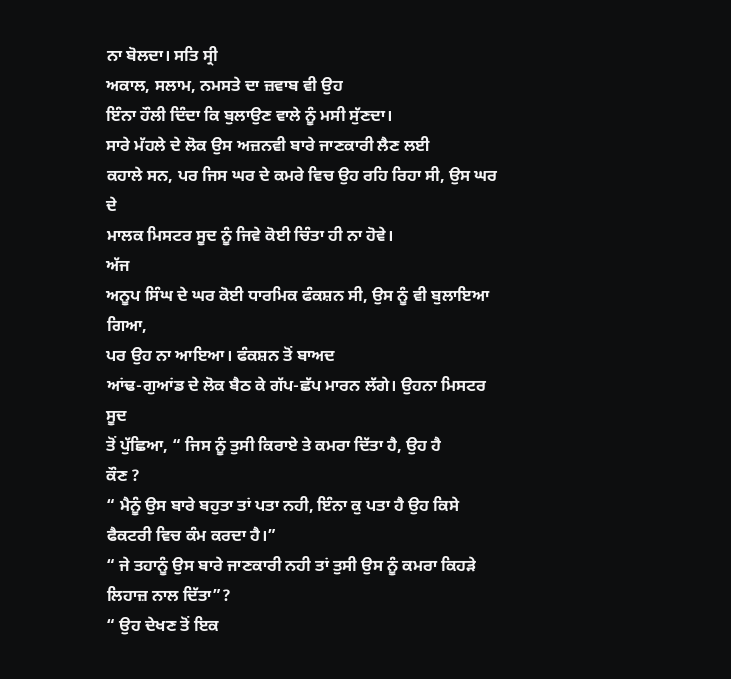ਨਾ ਬੋਲਦਾ। ਸਤਿ ਸ੍ਰੀ
ਅਕਾਲ, ਸਲਾਮ, ਨਮਸਤੇ ਦਾ ਜ਼ਵਾਬ ਵੀ ਉਹ
ਇੰਨਾ ਹੌਲੀ ਦਿੰਦਾ ਕਿ ਬੁਲਾਉਣ ਵਾਲੇ ਨੂੰ ਮਸੀ ਸੁੱਣਦਾ।
ਸਾਰੇ ਮੱਹਲੇ ਦੇ ਲੋਕ ਉਸ ਅਜ਼ਨਵੀ ਬਾਰੇ ਜਾਣਕਾਰੀ ਲੈਣ ਲਈ
ਕਹਾਲੇ ਸਨ, ਪਰ ਜਿਸ ਘਰ ਦੇ ਕਮਰੇ ਵਿਚ ਉਹ ਰਹਿ ਰਿਹਾ ਸੀ, ਉਸ ਘਰ ਦੇ
ਮਾਲਕ ਮਿਸਟਰ ਸੂਦ ਨੂੰ ਜਿਵੇ ਕੋਈ ਚਿੰਤਾ ਹੀ ਨਾ ਹੋਵੇ।
ਅੱਜ
ਅਨੂਪ ਸਿੰਘ ਦੇ ਘਰ ਕੋਈ ਧਾਰਮਿਕ ਫੰਕਸ਼ਨ ਸੀ, ਉਸ ਨੂੰ ਵੀ ਬੁਲਾਇਆ ਗਿਆ,
ਪਰ ਉਹ ਨਾ ਆਇਆ। ਫੰਕਸ਼ਨ ਤੋਂ ਬਾਅਦ
ਆਂਢ-ਗੁਆਂਡ ਦੇ ਲੋਕ ਬੈਠ ਕੇ ਗੱਪ-ਛੱਪ ਮਾਰਨ ਲੱਗੇ। ਉਹਨਾ ਮਿਸਟਰ ਸੂਦ
ਤੋਂ ਪੁੱਛਿਆ, “ ਜਿਸ ਨੂੰ ਤੁਸੀ ਕਿਰਾਏ ਤੇ ਕਮਰਾ ਦਿੱਤਾ ਹੈ, ਉਹ ਹੈ
ਕੌਣ ?
“ ਮੈਨੂੰ ਉਸ ਬਾਰੇ ਬਹੁਤਾ ਤਾਂ ਪਤਾ ਨਹੀ, ਇੰਨਾ ਕੁ ਪਤਾ ਹੈ ਉਹ ਕਿਸੇ
ਫੈਕਟਰੀ ਵਿਚ ਕੰਮ ਕਰਦਾ ਹੈ।”
“ ਜੇ ਤਹਾਨੂੰ ਉਸ ਬਾਰੇ ਜਾਣਕਾਰੀ ਨਹੀ ਤਾਂ ਤੁਸੀ ਉਸ ਨੂੰ ਕਮਰਾ ਕਿਹੜੇ
ਲਿਹਾਜ਼ ਨਾਲ ਦਿੱਤਾ”?
“ ਉਹ ਦੇਖਣ ਤੋਂ ਇਕ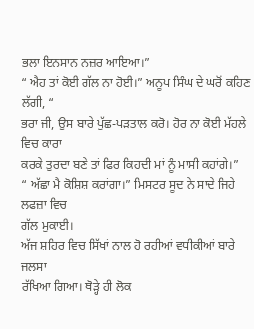ਭਲਾ ਇਨਸਾਨ ਨਜ਼ਰ ਆਇਆ।”
“ ਐਹ ਤਾਂ ਕੋਈ ਗੱਲ ਨਾ ਹੋਈ।” ਅਨੂਪ ਸਿੰਘ ਦੇ ਘਰੋਂ ਕਹਿਣ ਲੱਗੀ, “
ਭਰਾ ਜੀ, ਉਸ ਬਾਰੇ ਪੁੱਛ-ਪੜਤਾਲ ਕਰੋ। ਹੋਰ ਨਾ ਕੋਈ ਮੱਹਲੇ ਵਿਚ ਕਾਰਾ
ਕਰਕੇ ਤੁਰਦਾ ਬਣੇ ਤਾਂ ਫਿਰ ਕਿਹਦੀ ਮਾਂ ਨੂੰ ਮਾਸੀ ਕਹਾਂਗੇ।”
“ ਅੱਛਾ ਮੈ ਕੋਸ਼ਿਸ਼ ਕਰਾਂਗਾ।” ਮਿਸਟਰ ਸੂਦ ਨੇ ਸਾਦੇ ਜਿਹੇ ਲਫਜ਼ਾ ਵਿਚ
ਗੱਲ ਮੁਕਾਈ।
ਅੱਜ ਸ਼ਹਿਰ ਵਿਚ ਸਿੱਖਾਂ ਨਾਲ ਹੋ ਰਹੀਆਂ ਵਧੀਕੀਆਂ ਬਾਰੇ ਜਲਸਾ
ਰੱਖਿਆ ਗਿਆ। ਥੋੜ੍ਹੇ ਹੀ ਲੋਕ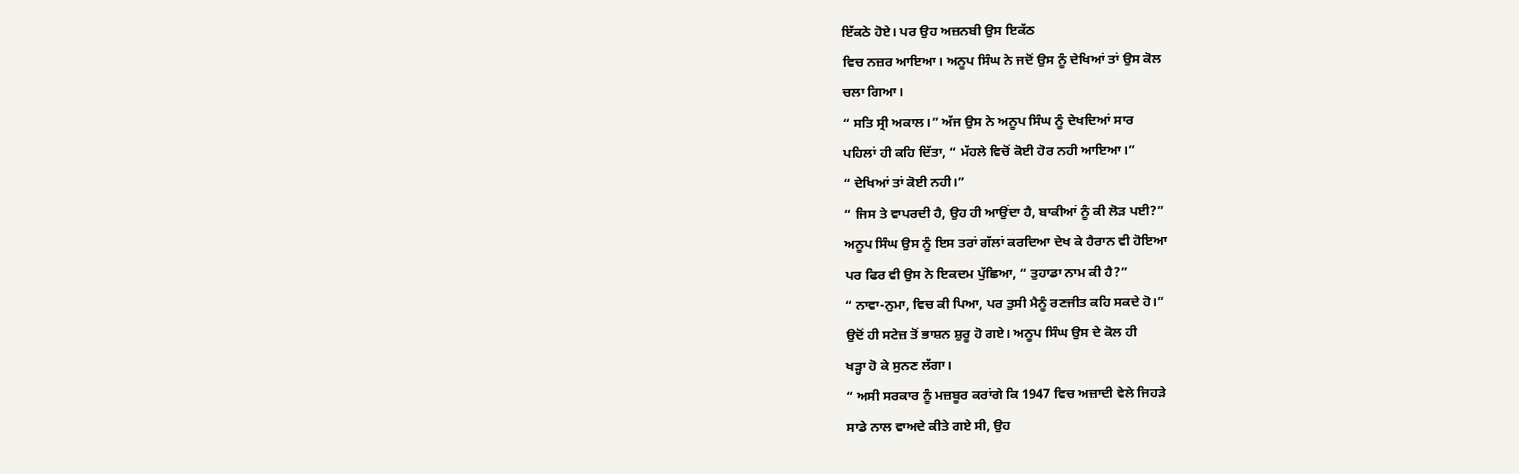ਇੱਕਠੇ ਹੋਏ। ਪਰ ਉਹ ਅਜ਼ਨਬੀ ਉਸ ਇਕੱਠ
ਵਿਚ ਨਜ਼ਰ ਆਇਆ। ਅਨੂਪ ਸਿੰਘ ਨੇ ਜਦੋਂ ਉਸ ਨੂੰ ਦੇਖਿਆਂ ਤਾਂ ਉਸ ਕੋਲ
ਚਲਾ ਗਿਆ।
“ ਸਤਿ ਸ੍ਰੀ ਅਕਾਲ।” ਅੱਜ ਉਸ ਨੇ ਅਨੂਪ ਸਿੰਘ ਨੂੰ ਦੇਖਦਿਆਂ ਸਾਰ
ਪਹਿਲਾਂ ਹੀ ਕਹਿ ਦਿੱਤਾ, “ ਮੱਹਲੇ ਵਿਚੋਂ ਕੋਈ ਹੋਰ ਨਹੀ ਆਇਆ।”
“ ਦੇਖਿਆਂ ਤਾਂ ਕੋਈ ਨਹੀ।”
“ ਜਿਸ ਤੇ ਵਾਪਰਦੀ ਹੈ, ਉਹ ਹੀ ਆਉਂਦਾ ਹੈ, ਬਾਕੀਆਂ ਨੂੰ ਕੀ ਲੋੜ ਪਈ?”
ਅਨੂਪ ਸਿੰਘ ਉਸ ਨੂੰ ਇਸ ਤਰਾਂ ਗੱਲਾਂ ਕਰਦਿਆ ਦੇਖ ਕੇ ਹੈਰਾਨ ਵੀ ਹੋਇਆ
ਪਰ ਫਿਰ ਵੀ ਉਸ ਨੇ ਇਕਦਮ ਪੁੱਛਿਆ, “ ਤੁਹਾਡਾ ਨਾਮ ਕੀ ਹੈ?”
“ ਨਾਵਾ-ਨੁਮਾ, ਵਿਚ ਕੀ ਪਿਆ, ਪਰ ਤੁਸੀ ਮੈਨੂੰ ਰਣਜੀਤ ਕਹਿ ਸਕਦੇ ਹੋ।”
ਉਦੋਂ ਹੀ ਸਟੇਜ਼ ਤੋਂ ਭਾਸ਼ਨ ਸ਼ੁਰੂ ਹੋ ਗਏ। ਅਨੂਪ ਸਿੰਘ ਉਸ ਦੇ ਕੋਲ ਹੀ
ਖੜ੍ਹਾ ਹੋ ਕੇ ਸੁਨਣ ਲੱਗਾ।
“ ਅਸੀ ਸਰਕਾਰ ਨੂੰ ਮਜ਼ਬੂਰ ਕਰਾਂਗੇ ਕਿ 1947 ਵਿਚ ਅਜ਼ਾਦੀ ਵੇਲੇ ਜਿਹੜੇ
ਸਾਡੇ ਨਾਲ ਵਾਅਦੇ ਕੀਤੇ ਗਏ ਸੀ, ਉਹ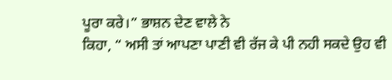ਪੂਰਾ ਕਰੇ।” ਭਾਸ਼ਨ ਦੇਣ ਵਾਲੇ ਨੇ
ਕਿਹਾ, “ ਅਸੀ ਤਾਂ ਆਪਣਾ ਪਾਣੀ ਵੀ ਰੱਜ ਕੇ ਪੀ ਨਹੀ ਸਕਦੇ ਉਹ ਵੀ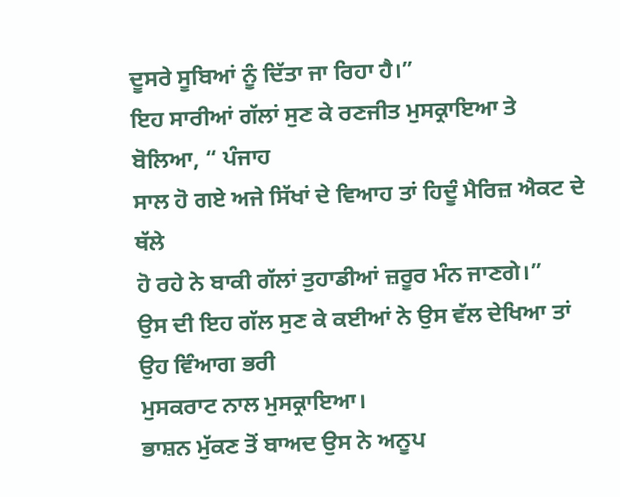ਦੂਸਰੇ ਸੂਬਿਆਂ ਨੂੰ ਦਿੱਤਾ ਜਾ ਰਿਹਾ ਹੈ।”
ਇਹ ਸਾਰੀਆਂ ਗੱਲਾਂ ਸੁਣ ਕੇ ਰਣਜੀਤ ਮੁਸਕ੍ਰਾਇਆ ਤੇ ਬੋਲਿਆ, “ ਪੰਜਾਹ
ਸਾਲ ਹੋ ਗਏ ਅਜੇ ਸਿੱਖਾਂ ਦੇ ਵਿਆਹ ਤਾਂ ਹਿਦੂੰ ਮੈਰਿਜ਼ ਐਕਟ ਦੇ ਥੱਲੇ
ਹੋ ਰਹੇ ਨੇ ਬਾਕੀ ਗੱਲਾਂ ਤੁਹਾਡੀਆਂ ਜ਼ਰੂਰ ਮੰਨ ਜਾਣਗੇ।”
ਉਸ ਦੀ ਇਹ ਗੱਲ ਸੁਣ ਕੇ ਕਈਆਂ ਨੇ ਉਸ ਵੱਲ ਦੇਖਿਆ ਤਾਂ ਉਹ ਵਿੰਆਗ ਭਰੀ
ਮੁਸਕਰਾਟ ਨਾਲ ਮੁਸਕ੍ਰਾਇਆ।
ਭਾਸ਼ਨ ਮੁੱਕਣ ਤੋਂ ਬਾਅਦ ਉਸ ਨੇ ਅਨੂਪ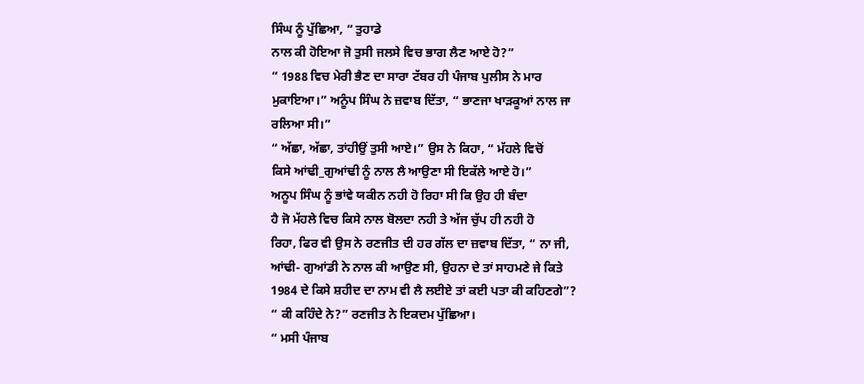ਸਿੰਘ ਨੂੰ ਪੁੱਛਿਆ, “ ਤੁਹਾਡੇ
ਨਾਲ ਕੀ ਹੋਇਆ ਜੋ ਤੁਸੀ ਜਲਸੇ ਵਿਚ ਭਾਗ ਲੈਣ ਆਏ ਹੋ?”
“ 1988 ਵਿਚ ਮੇਰੀ ਭੈਣ ਦਾ ਸਾਰਾ ਟੱਬਰ ਹੀ ਪੰਜਾਬ ਪੁਲੀਸ ਨੇ ਮਾਰ
ਮੁਕਾਇਆ।” ਅਨੂੰਪ ਸਿੰਘ ਨੇ ਜ਼ਵਾਬ ਦਿੱਤਾ, “ ਭਾਣਜਾ ਖਾੜਕੂਆਂ ਨਾਲ ਜਾ
ਰਲਿਆ ਸੀ।”
“ ਅੱਛਾ, ਅੱਛਾ, ਤਾਂਹੀਉਂ ਤੁਸੀ ਆਏ।” ਉਸ ਨੇ ਕਿਹਾ, “ ਮੱਹਲੇ ਵਿਚੋਂ
ਕਿਸੇ ਆਂਢੀ_ਗੁਆਂਢੀ ਨੂੰ ਨਾਲ ਲੈ ਆਉਣਾ ਸੀ ਇਕੱਲੇ ਆਏ ਹੋ।”
ਅਨੂਪ ਸਿੰਘ ਨੂੰ ਭਾਂਵੇ ਯਕੀਨ ਨਹੀ ਹੋ ਰਿਹਾ ਸੀ ਕਿ ਉਹ ਹੀ ਬੰਦਾ
ਹੈ ਜੋ ਮੱਹਲੇ ਵਿਚ ਕਿਸੇ ਨਾਲ ਬੋਲਦਾ ਨਹੀ ਤੇ ਅੱਜ ਚੁੱਪ ਹੀ ਨਹੀ ਹੋ
ਰਿਹਾ, ਫਿਰ ਵੀ ਉਸ ਨੇ ਰਣਜੀਤ ਦੀ ਹਰ ਗੱਲ ਦਾ ਜ਼ਵਾਬ ਦਿੱਤਾ, “ ਨਾ ਜੀ,
ਆਂਢੀ- ਗੁਆਂਡੀ ਨੇ ਨਾਲ ਕੀ ਆਉਣ ਸੀ, ਉਹਨਾ ਦੇ ਤਾਂ ਸਾਹਮਣੇ ਜੇ ਕਿਤੇ
1984 ਦੇ ਕਿਸੇ ਸ਼ਹੀਦ ਦਾ ਨਾਮ ਵੀ ਲੈ ਲਈਏ ਤਾਂ ਕਈ ਪਤਾ ਕੀ ਕਹਿਣਗੇ”?
“ ਕੀ ਕਹਿੰਦੇ ਨੇ?” ਰਣਜੀਤ ਨੇ ਇਕਦਮ ਪੁੱਛਿਆ।
“ ਮਸੀ ਪੰਜਾਬ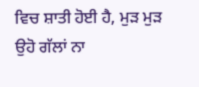ਵਿਚ ਸ਼ਾਤੀ ਹੋਈ ਹੈ, ਮੁੜ ਮੁੜ ਉਹੋ ਗੱਲਾਂ ਨਾ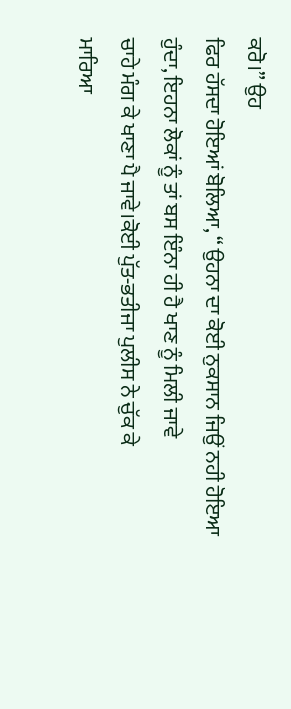ਕਰੋ।” ਉਹ
ਫਿਰ ਹੱਸਦਾ ਹੋਇਆਂ ਬੋਲਿਆ, “ ਉਹਨਾ ਦਾ ਕੋਈ ਨੁਕਸਾਨ ਜਿਉਂ ਨਹੀ ਹੋਇਆ
ਹੁੰਦਾ, ਇਹਨਾ ਲੋਕਾਂ ਨੂੰ ਤਾਂ ਬਸ ਇੰਨਾ ਹੀ ਹੈ ਖਾਣ ਨੂੰ ਮਿਲੀ ਜਾਵੇ
ਚਾਹੇ ਮੰਗ ਕੇ ਖਾਣਾ ਪੈ ਜਾਵੇ।ਕੋਈ ਪੁੱਤ-ਭਤੀਜਾ ਪੁਲੀਸ ਨੇ ਚੁੱਕ ਕੇ
ਮਾਰਿਆ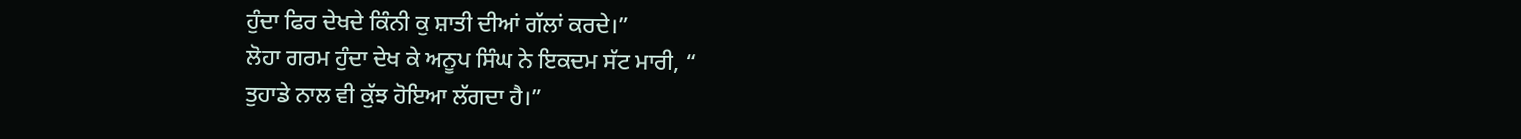ਹੁੰਦਾ ਫਿਰ ਦੇਖਦੇ ਕਿੰਨੀ ਕੁ ਸ਼ਾਤੀ ਦੀਆਂ ਗੱਲਾਂ ਕਰਦੇ।”
ਲੋਹਾ ਗਰਮ ਹੁੰਦਾ ਦੇਖ ਕੇ ਅਨੂਪ ਸਿੰਘ ਨੇ ਇਕਦਮ ਸੱਟ ਮਾਰੀ, “
ਤੁਹਾਡੇ ਨਾਲ ਵੀ ਕੁੱਝ ਹੋਇਆ ਲੱਗਦਾ ਹੈ।”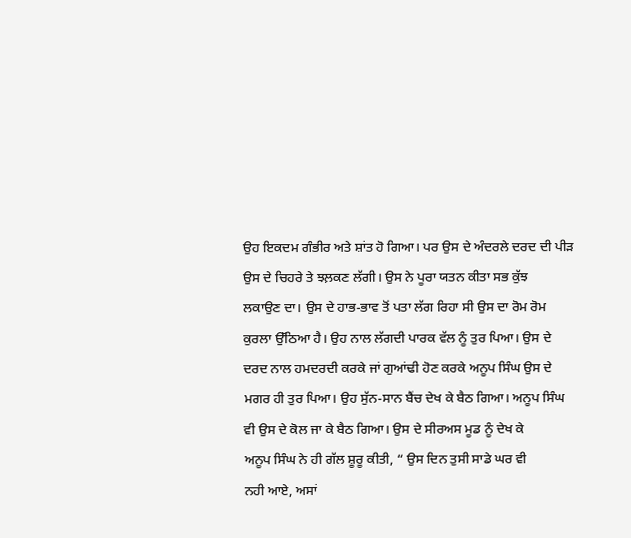ਉਹ ਇਕਦਮ ਗੰਭੀਰ ਅਤੇ ਸ਼ਾਂਤ ਹੋ ਗਿਆ। ਪਰ ਉਸ ਦੇ ਅੰਦਰਲੇ ਦਰਦ ਦੀ ਪੀੜ
ਉਸ ਦੇ ਚਿਹਰੇ ਤੇ ਝਲ਼ਕਣ ਲੱਗੀ। ਉਸ ਨੇ ਪੂਰਾ ਯਤਨ ਕੀਤਾ ਸਭ ਕੁੱਝ
ਲਕਾਉਣ ਦਾ। ਉਸ ਦੇ ਹਾਭ-ਭਾਵ ਤੋਂ ਪਤਾ ਲੱਗ ਰਿਹਾ ਸੀ ਉਸ ਦਾ ਰੋਮ ਰੋਮ
ਕੁਰਲਾ ਉੱਠਿਆ ਹੈ। ਉਹ ਨਾਲ ਲੱਗਦੀ ਪਾਰਕ ਵੱਲ ਨੂੰ ਤੁਰ ਪਿਆ। ਉਸ ਦੇ
ਦਰਦ ਨਾਲ ਹਮਦਰਦੀ ਕਰਕੇ ਜਾਂ ਗੁਆਂਢੀ ਹੋਣ ਕਰਕੇ ਅਨੂਪ ਸਿੰਘ ਉਸ ਦੇ
ਮਗਰ ਹੀ ਤੁਰ ਪਿਆ। ਉਹ ਸੁੱਨ-ਸਾਨ ਬੈਂਚ ਦੇਖ ਕੇ ਬੈਠ ਗਿਆ। ਅਨੂਪ ਸਿੰਘ
ਵੀ ਉਸ ਦੇ ਕੋਲ ਜਾ ਕੇ ਬੈਠ ਗਿਆ। ਉਸ ਦੇ ਸੀਰਅਸ ਮੂਡ ਨੂੰ ਦੇਖ ਕੇ
ਅਨੂਪ ਸਿੰਘ ਨੇ ਹੀ ਗੱਲ ਸ਼ੂਰੂ ਕੀਤੀ, “ ਉਸ ਦਿਨ ਤੁਸੀ ਸਾਡੇ ਘਰ ਵੀ
ਨਹੀ ਆਏ, ਅਸਾਂ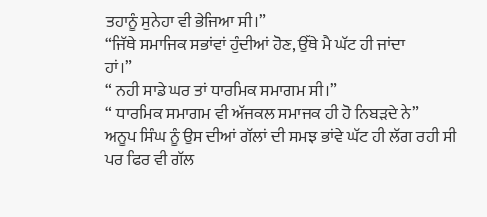ਤਹਾਨੂੰ ਸੁਨੇਹਾ ਵੀ ਭੇਜਿਆ ਸੀ।”
“ਜਿੱਥੇ ਸਮਾਜਿਕ ਸਭਾਂਵਾਂ ਹੁੰਦੀਆਂ ਹੋਣ, ਉੱਥੇ ਮੈ ਘੱਟ ਹੀ ਜਾਂਦਾ
ਹਾਂ।”
“ ਨਹੀ ਸਾਡੇ ਘਰ ਤਾਂ ਧਾਰਮਿਕ ਸਮਾਗਮ ਸੀ।”
“ ਧਾਰਮਿਕ ਸਮਾਗਮ ਵੀ ਅੱਜਕਲ ਸਮਾਜਕ ਹੀ ਹੋ ਨਿਬੜਦੇ ਨੇ”
ਅਨੂਪ ਸਿੰਘ ਨੂੰ ਉਸ ਦੀਆਂ ਗੱਲਾਂ ਦੀ ਸਮਝ ਭਾਂਵੇ ਘੱਟ ਹੀ ਲੱਗ ਰਹੀ ਸੀ
ਪਰ ਫਿਰ ਵੀ ਗੱਲ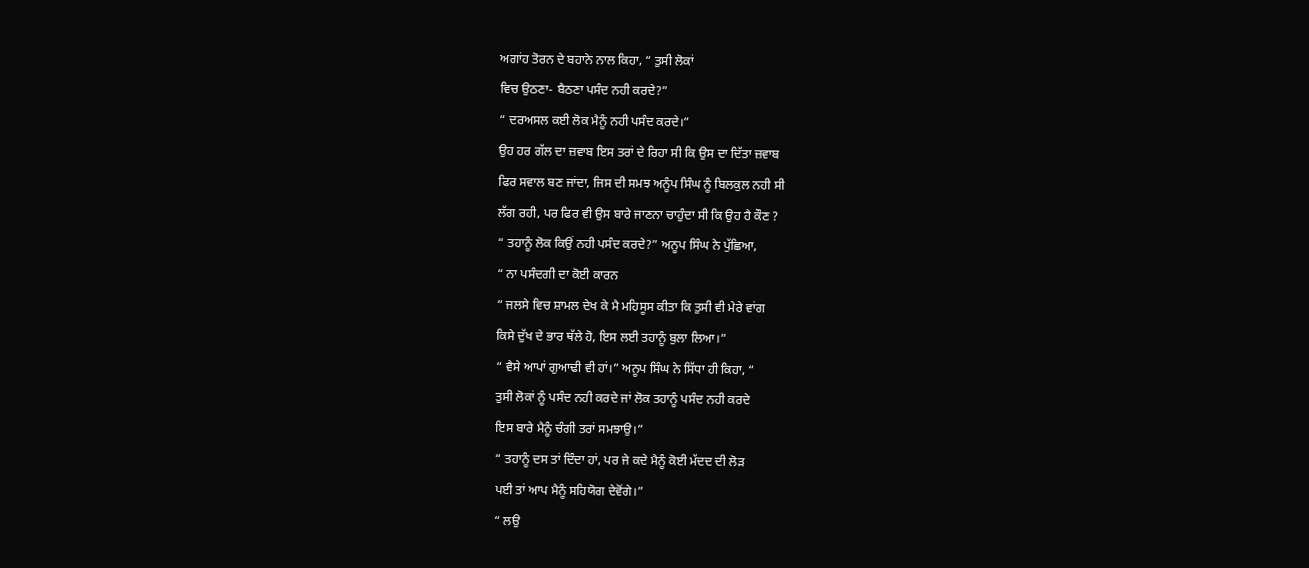ਅਗਾਂਹ ਤੋਰਨ ਦੇ ਬਹਾਨੇ ਨਾਲ ਕਿਹਾ, “ ਤੁਸੀ ਲੋਕਾਂ
ਵਿਚ ਉਠਣਾ- ਬੈਠਣਾ ਪਸੰਦ ਨਹੀ ਕਰਦੇ?”
“ ਦਰਅਸਲ ਕਈ ਲੋਕ ਮੈਨੂੰ ਨਹੀ ਪਸੰਦ ਕਰਦੇ।”
ਉਹ ਹਰ ਗੱਲ ਦਾ ਜ਼ਵਾਬ ਇਸ ਤਰਾਂ ਦੇ ਰਿਹਾ ਸੀ ਕਿ ਉਸ ਦਾ ਦਿੱਤਾ ਜ਼ਵਾਬ
ਫਿਰ ਸਵਾਲ ਬਣ ਜਾਂਦਾ, ਜਿਸ ਦੀ ਸਮਝ ਅਨੂੰਪ ਸਿੰਘ ਨੂੰ ਬਿਲਕੁਲ ਨਹੀ ਸੀ
ਲੱਗ ਰਹੀ, ਪਰ ਫਿਰ ਵੀ ਉਸ ਬਾਰੇ ਜਾਣਨਾ ਚਾਹੁੰਦਾ ਸੀ ਕਿ ਉਹ ਹੈ ਕੌਣ ?
“ ਤਹਾਨੂੰ ਲੋਕ ਕਿਉਂ ਨਹੀ ਪਸੰਦ ਕਰਦੇ?” ਅਨੂਪ ਸਿੰਘ ਨੇ ਪੁੱਛਿਆ,
“ ਨਾ ਪਸੰਦਗੀ ਦਾ ਕੋਈ ਕਾਰਨ
“ ਜਲਸੇ ਵਿਚ ਸ਼ਾਮਲ ਦੇਖ ਕੇ ਮੈ ਮਹਿਸੂਸ ਕੀਤਾ ਕਿ ਤੁਸੀ ਵੀ ਮੇਰੇ ਵਾਂਗ
ਕਿਸੇ ਦੁੱਖ ਦੇ ਭਾਰ ਥੱਲੇ ਹੋ, ਇਸ ਲਈ ਤਹਾਨੂੰ ਬੁਲਾ ਲਿਆ।”
“ ਵੈਸੇ ਆਪਾਂ ਗੁਆਢੀ ਵੀ ਹਾਂ।” ਅਨੂਪ ਸਿੰਘ ਨੇ ਸਿੱਧਾ ਹੀ ਕਿਹਾ, “
ਤੁਸੀ ਲੋਕਾਂ ਨੂੰ ਪਸੰਦ ਨਹੀ ਕਰਦੇ ਜਾਂ ਲੋਕ ਤਹਾਨੂੰ ਪਸੰਦ ਨਹੀ ਕਰਦੇ
ਇਸ ਬਾਰੇ ਮੈਨੂੰ ਚੰਗੀ ਤਰਾਂ ਸਮਝਾਉ।”
“ ਤਹਾਨੂੰ ਦਸ ਤਾਂ ਦਿੰਦਾ ਹਾਂ, ਪਰ ਜੇ ਕਦੇ ਮੈਨੂੰ ਕੋਈ ਮੱਦਦ ਦੀ ਲੋੜ
ਪਈ ਤਾਂ ਆਪ ਮੈਨੂੰ ਸਹਿਯੋਗ ਦੇਵੋਂਗੇ।”
“ ਲਉ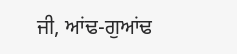ਜੀ, ਆਂਢ-ਗੁਆਂਢ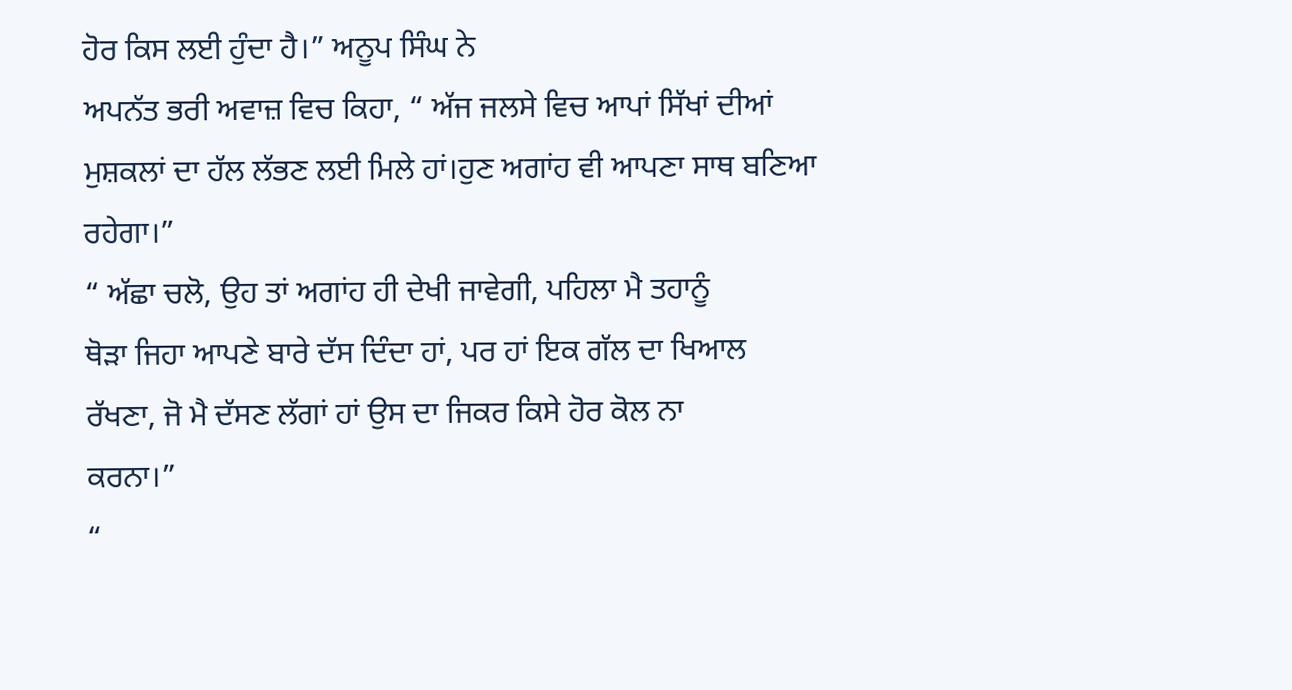ਹੋਰ ਕਿਸ ਲਈ ਹੁੰਦਾ ਹੈ।” ਅਨੂਪ ਸਿੰਘ ਨੇ
ਅਪਨੱਤ ਭਰੀ ਅਵਾਜ਼ ਵਿਚ ਕਿਹਾ, “ ਅੱਜ ਜਲਸੇ ਵਿਚ ਆਪਾਂ ਸਿੱਖਾਂ ਦੀਆਂ
ਮੁਸ਼ਕਲਾਂ ਦਾ ਹੱਲ ਲੱਭਣ ਲਈ ਮਿਲੇ ਹਾਂ।ਹੁਣ ਅਗਾਂਹ ਵੀ ਆਪਣਾ ਸਾਥ ਬਣਿਆ
ਰਹੇਗਾ।”
“ ਅੱਛਾ ਚਲੋ, ਉਹ ਤਾਂ ਅਗਾਂਹ ਹੀ ਦੇਖੀ ਜਾਵੇਗੀ, ਪਹਿਲਾ ਮੈ ਤਹਾਨੂੰ
ਥੋੜਾ ਜਿਹਾ ਆਪਣੇ ਬਾਰੇ ਦੱਸ ਦਿੰਦਾ ਹਾਂ, ਪਰ ਹਾਂ ਇਕ ਗੱਲ ਦਾ ਖਿਆਲ
ਰੱਖਣਾ, ਜੋ ਮੈ ਦੱਸਣ ਲੱਗਾਂ ਹਾਂ ਉਸ ਦਾ ਜਿਕਰ ਕਿਸੇ ਹੋਰ ਕੋਲ ਨਾ
ਕਰਨਾ।”
“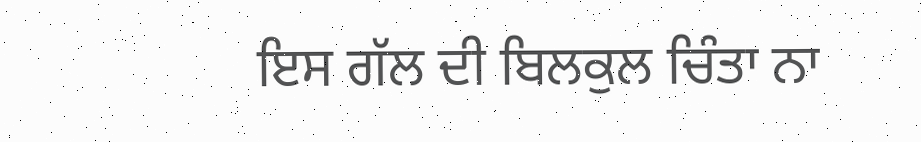ਇਸ ਗੱਲ ਦੀ ਬਿਲਕੁਲ ਚਿੰਤਾ ਨਾ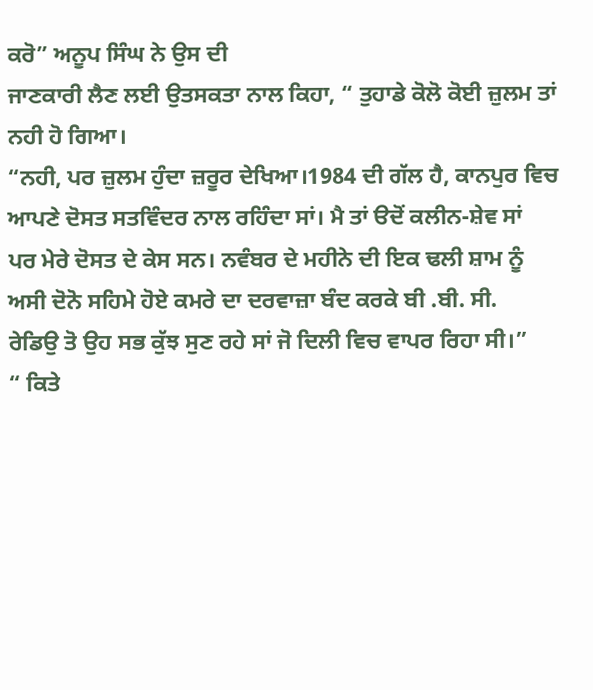ਕਰੋ” ਅਨੂਪ ਸਿੰਘ ਨੇ ਉਸ ਦੀ
ਜਾਣਕਾਰੀ ਲੈਣ ਲਈ ਉਤਸਕਤਾ ਨਾਲ ਕਿਹਾ, “ ਤੁਹਾਡੇ ਕੋਲੋ ਕੋਈ ਜ਼ੁਲਮ ਤਾਂ
ਨਹੀ ਹੋ ਗਿਆ।
“ਨਹੀ, ਪਰ ਜ਼ੁਲਮ ਹੁੰਦਾ ਜ਼ਰੂਰ ਦੇਖਿਆ।1984 ਦੀ ਗੱਲ ਹੈ, ਕਾਨਪੁਰ ਵਿਚ
ਆਪਣੇ ਦੋਸਤ ਸਤਵਿੰਦਰ ਨਾਲ ਰਹਿੰਦਾ ਸਾਂ। ਮੈ ਤਾਂ ੳਦੋਂ ਕਲੀਨ-ਸ਼ੇਵ ਸਾਂ
ਪਰ ਮੇਰੇ ਦੋਸਤ ਦੇ ਕੇਸ ਸਨ। ਨਵੰਬਰ ਦੇ ਮਹੀਨੇ ਦੀ ਇਕ ਢਲੀ ਸ਼ਾਮ ਨੂੰ
ਅਸੀ ਦੋਨੋ ਸਹਿਮੇ ਹੋਏ ਕਮਰੇ ਦਾ ਦਰਵਾਜ਼ਾ ਬੰਦ ਕਰਕੇ ਬੀ .ਬੀ. ਸੀ.
ਰੇਡਿਉ ਤੋ ਉਹ ਸਭ ਕੁੱਝ ਸੁਣ ਰਹੇ ਸਾਂ ਜੋ ਦਿਲੀ ਵਿਚ ਵਾਪਰ ਰਿਹਾ ਸੀ।”
“ ਕਿਤੇ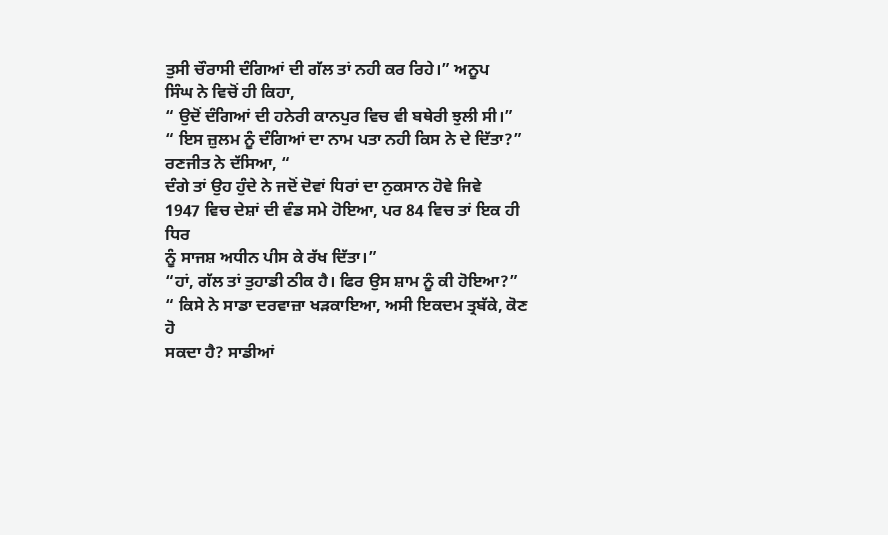ਤੁਸੀ ਚੌਰਾਸੀ ਦੰਗਿਆਂ ਦੀ ਗੱਲ ਤਾਂ ਨਹੀ ਕਰ ਰਿਹੇ।” ਅਨੂਪ
ਸਿੰਘ ਨੇ ਵਿਚੋਂ ਹੀ ਕਿਹਾ,
“ ਉਦੋਂ ਦੰਗਿਆਂ ਦੀ ਹਨੇਰੀ ਕਾਨਪੁਰ ਵਿਚ ਵੀ ਬਥੇਰੀ ਝੁਲੀ ਸੀ।”
“ ਇਸ ਜ਼ੁਲਮ ਨੂੰ ਦੰਗਿਆਂ ਦਾ ਨਾਮ ਪਤਾ ਨਹੀ ਕਿਸ ਨੇ ਦੇ ਦਿੱਤਾ?”
ਰਣਜੀਤ ਨੇ ਦੱਸਿਆ, “
ਦੰਗੇ ਤਾਂ ਉਹ ਹੁੰਦੇ ਨੇ ਜਦੋਂ ਦੋਵਾਂ ਧਿਰਾਂ ਦਾ ਨੁਕਸਾਨ ਹੋਵੇ ਜਿਵੇ
1947 ਵਿਚ ਦੇਸ਼ਾਂ ਦੀ ਵੰਡ ਸਮੇ ਹੋਇਆ, ਪਰ 84 ਵਿਚ ਤਾਂ ਇਕ ਹੀ ਧਿਰ
ਨੂੰ ਸਾਜਸ਼ ਅਧੀਨ ਪੀਸ ਕੇ ਰੱਖ ਦਿੱਤਾ।”
“ਹਾਂ, ਗੱਲ ਤਾਂ ਤੁਹਾਡੀ ਠੀਕ ਹੈ। ਫਿਰ ਉਸ ਸ਼ਾਮ ਨੂੰ ਕੀ ਹੋਇਆ?”
“ ਕਿਸੇ ਨੇ ਸਾਡਾ ਦਰਵਾਜ਼ਾ ਖੜਕਾਇਆ, ਅਸੀ ਇਕਦਮ ਤ੍ਰਬੱਕੇ, ਕੋਣ ਹੋ
ਸਕਦਾ ਹੈ? ਸਾਡੀਆਂ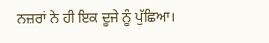ਨਜ਼ਰਾਂ ਨੇ ਹੀ ਇਕ ਦੂਜੇ ਨੂੰ ਪੁੱਛਿਆ।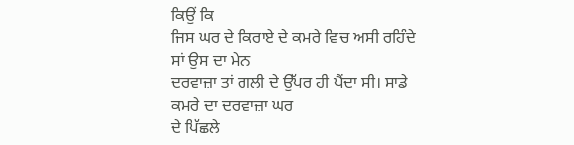ਕਿਉਂ ਕਿ
ਜਿਸ ਘਰ ਦੇ ਕਿਰਾਏ ਦੇ ਕਮਰੇ ਵਿਚ ਅਸੀ ਰਹਿੰਦੇ ਸਾਂ ਉਸ ਦਾ ਮੇਨ
ਦਰਵਾਜ਼ਾ ਤਾਂ ਗਲੀ ਦੇ ਉੱਪਰ ਹੀ ਪੈਂਦਾ ਸੀ। ਸਾਡੇ ਕਮਰੇ ਦਾ ਦਰਵਾਜ਼ਾ ਘਰ
ਦੇ ਪਿੱਛਲੇ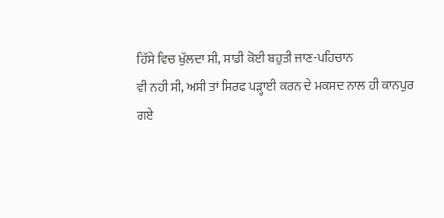ਹਿੱਸੇ ਵਿਚ ਖੁੱਲਦਾ ਸੀ, ਸਾਡੀ ਕੋਈ ਬਹੁਤੀ ਜਾਣ-ਪਹਿਚਾਨ
ਵੀ ਨਹੀ ਸੀ, ਅਸੀ ਤਾਂ ਸਿਰਫ ਪੜ੍ਹਾਈ ਕਰਨ ਦੇ ਮਕਸਦ ਨਾਲ ਹੀ ਕਾਨਪੁਰ
ਗਏ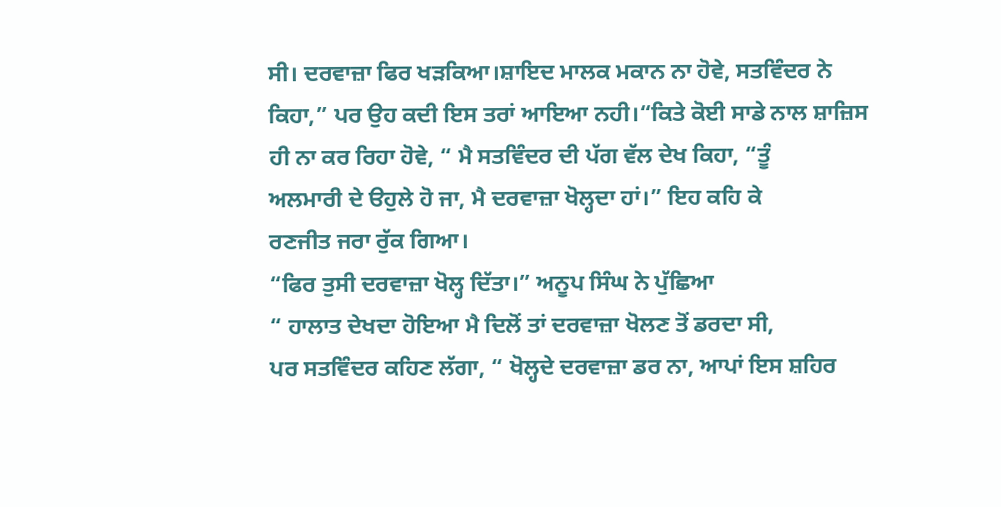ਸੀ। ਦਰਵਾਜ਼ਾ ਫਿਰ ਖੜਕਿਆ।ਸ਼ਾਇਦ ਮਾਲਕ ਮਕਾਨ ਨਾ ਹੋਵੇ, ਸਤਵਿੰਦਰ ਨੇ
ਕਿਹਾ,” ਪਰ ਉਹ ਕਦੀ ਇਸ ਤਰਾਂ ਆਇਆ ਨਹੀ।“ਕਿਤੇ ਕੋਈ ਸਾਡੇ ਨਾਲ ਸ਼ਾਜ਼ਿਸ
ਹੀ ਨਾ ਕਰ ਰਿਹਾ ਹੋਵੇ, “ ਮੈ ਸਤਵਿੰਦਰ ਦੀ ਪੱਗ ਵੱਲ ਦੇਖ ਕਿਹਾ, “ਤੂੰ
ਅਲਮਾਰੀ ਦੇ ੳਹੁਲੇ ਹੋ ਜਾ, ਮੈ ਦਰਵਾਜ਼ਾ ਖੋਲ੍ਹਦਾ ਹਾਂ।” ਇਹ ਕਹਿ ਕੇ
ਰਣਜੀਤ ਜਰਾ ਰੁੱਕ ਗਿਆ।
“ਫਿਰ ਤੁਸੀ ਦਰਵਾਜ਼ਾ ਖੋਲ੍ਹ ਦਿੱਤਾ।” ਅਨੂਪ ਸਿੰਘ ਨੇ ਪੁੱਛਿਆ
“ ਹਾਲਾਤ ਦੇਖਦਾ ਹੋਇਆ ਮੈ ਦਿਲੋਂ ਤਾਂ ਦਰਵਾਜ਼ਾ ਖੋਲਣ ਤੋਂ ਡਰਦਾ ਸੀ,
ਪਰ ਸਤਵਿੰਦਰ ਕਹਿਣ ਲੱਗਾ, “ ਖੋਲ੍ਹਦੇ ਦਰਵਾਜ਼ਾ ਡਰ ਨਾ, ਆਪਾਂ ਇਸ ਸ਼ਹਿਰ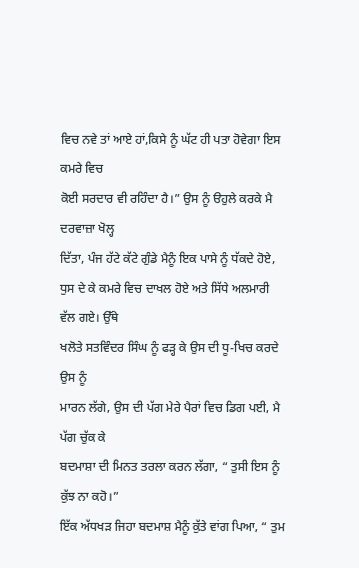ਵਿਚ ਨਵੇ ਤਾਂ ਆਏ ਹਾਂ,ਕਿਸੇ ਨੂੰ ਘੱਟ ਹੀ ਪਤਾ ਹੋਵੇਗਾ ਇਸ ਕਮਰੇ ਵਿਚ
ਕੋਈ ਸਰਦਾਰ ਵੀ ਰਹਿੰਦਾ ਹੈ।” ਉਸ ਨੂੰ ੳਹੁਲੇ ਕਰਕੇ ਮੈ ਦਰਵਾਜ਼ਾ ਖੋਲ੍ਹ
ਦਿੱਤਾ, ਪੰਜ ਹੱਟੇ ਕੱਟੇ ਗੁੰਡੇ ਮੈਨੂੰ ਇਕ ਪਾਸੇ ਨੂੰ ਧੱਕਦੇ ਹੋਏ,
ਧੁਸ ਦੇ ਕੇ ਕਮਰੇ ਵਿਚ ਦਾਖਲ ਹੋਏ ਅਤੇ ਸਿੱਧੇ ਅਲਮਾਰੀ ਵੱਲ ਗਏ। ਉੱਥੇ
ਖਲੋਤੇ ਸਤਵਿੰਦਰ ਸਿੰਘ ਨੂੰ ਫੜ੍ਹ ਕੇ ਉਸ ਦੀ ਧੂ-ਖਿਚ ਕਰਦੇ ਉਸ ਨੂੰ
ਮਾਰਨ ਲੱਗੇ, ਉਸ ਦੀ ਪੱਗ ਮੇਰੇ ਪੈਰਾਂ ਵਿਚ ਡਿਗ ਪਈ, ਮੈ ਪੱਗ ਚੁੱਕ ਕੇ
ਬਦਮਾਸ਼ਾ ਦੀ ਮਿਨਤ ਤਰਲਾ ਕਰਨ ਲੱਗਾ, “ ਤੁਸੀ ਇਸ ਨੂੰ ਕੁੱਝ ਨਾ ਕਹੋ।”
ਇੱਕ ਅੱਧਖੜ ਜਿਹਾ ਬਦਮਾਸ਼ ਮੈਨੂੰ ਕੁੱਤੇ ਵਾਂਗ ਪਿਆ, “ ਤੁਮ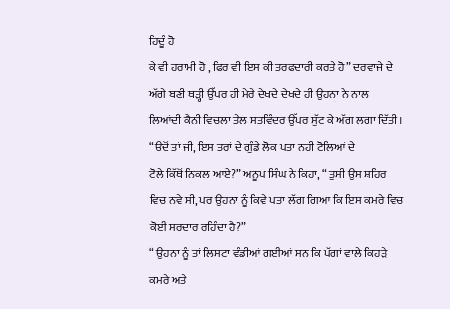ਹਿਦੂੰ ਹੋ
ਕੇ ਵੀ ਹਰਾਮੀ ਹੋ , ਫਿਰ ਵੀ ਇਸ ਕੀ ਤਰਫਦਾਰੀ ਕਰਤੇ ਹੋ” ਦਰਵਾਜੇ ਦੇ
ਅੱਗੇ ਬਣੀ ਥੜ੍ਹੀ ਉੱਪਰ ਹੀ ਮੇਰੇ ਦੇਖਦੇ ਦੇਖਦੇ ਹੀ ਉਹਨਾ ਨੇ ਨਾਲ
ਲਿਆਂਦੀ ਕੈਨੀ ਵਿਚਲਾ ਤੇਲ ਸਤਵਿੰਦਰ ਉੱਪਰ ਸੁੱਟ ਕੇ ਅੱਗ ਲਗਾ ਦਿੱਤੀ।
“ੳਦੋਂ ਤਾਂ ਜੀ, ਇਸ ਤਰਾਂ ਦੇ ਗੁੰਡੇ ਲੋਕ ਪਤਾ ਨਹੀ ਟੋਲਿਆਂ ਦੇ
ਟੋਲੇ ਕਿੱਥੋਂ ਨਿਕਲ ਆਏ?” ਅਨੂਪ ਸਿੰਘ ਨੇ ਕਿਹਾ, “ ਤੁਸੀ ਉਸ ਸ਼ਹਿਰ
ਵਿਚ ਨਵੇ ਸੀ, ਪਰ ਉਹਨਾ ਨੂੰ ਕਿਵੇ ਪਤਾ ਲੱਗ ਗਿਆ ਕਿ ਇਸ ਕਮਰੇ ਵਿਚ
ਕੋਈ ਸਰਦਾਰ ਰਹਿੰਦਾ ਹੈ?”
“ ਉਹਨਾ ਨੂੰ ਤਾਂ ਲਿਸਟਾ ਵੰਡੀਆਂ ਗਈਆਂ ਸਨ ਕਿ ਪੱਗਾਂ ਵਾਲੇ ਕਿਹੜੇ
ਕਮਰੇ ਅਤੇ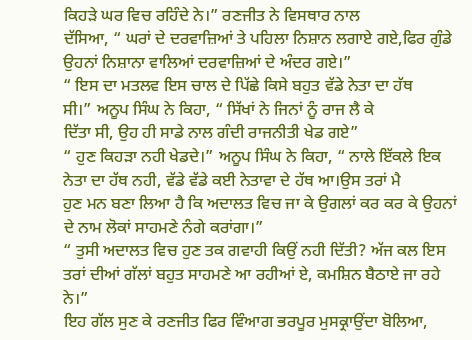ਕਿਹੜੇ ਘਰ ਵਿਚ ਰਹਿੰਦੇ ਨੇ।” ਰਣਜੀਤ ਨੇ ਵਿਸਥਾਰ ਨਾਲ
ਦੱਸਿਆ, “ ਘਰਾਂ ਦੇ ਦਰਵਾਜ਼ਿਆਂ ਤੇ ਪਹਿਲਾ ਨਿਸ਼ਾਨ ਲਗਾਏ ਗਏ,ਫਿਰ ਗੁੰਡੇ
ਉਹਨਾਂ ਨਿਸ਼ਾਨਾ ਵਾਲਿਆਂ ਦਰਵਾਜ਼ਿਆਂ ਦੇ ਅੰਦਰ ਗਏ।”
“ ਇਸ ਦਾ ਮਤਲਵ ਇਸ ਚਾਲ ਦੇ ਪਿੱਛੇ ਕਿਸੇ ਬਹੁਤ ਵੱਡੇ ਨੇਤਾ ਦਾ ਹੱਥ
ਸੀ।” ਅਨੂਪ ਸਿੰਘ ਨੇ ਕਿਹਾ, “ ਸਿੱਖਾਂ ਨੇ ਜਿਨਾਂ ਨੂੰ ਰਾਜ ਲੈ ਕੇ
ਦਿੱਤਾ ਸੀ, ਉਹ ਹੀ ਸਾਡੇ ਨਾਲ ਗੰਦੀ ਰਾਜਨੀਤੀ ਖੇਡ ਗਏ”
“ ਹੁਣ ਕਿਹੜਾ ਨਹੀ ਖੇਡਦੇ।” ਅਨੂਪ ਸਿੰਘ ਨੇ ਕਿਹਾ, “ ਨਾਲੇ ਇੱਕਲੇ ਇਕ
ਨੇਤਾ ਦਾ ਹੱਥ ਨਹੀ, ਵੱਡੇ ਵੱਡੇ ਕਈ ਨੇਤਾਵਾ ਦੇ ਹੱਥ ਆ।ਉਸ ਤਰਾਂ ਮੈ
ਹੁਣ ਮਨ ਬਣਾ ਲਿਆ ਹੈ ਕਿ ਅਦਾਲਤ ਵਿਚ ਜਾ ਕੇ ਉਗਲਾਂ ਕਰ ਕਰ ਕੇ ਉਹਨਾਂ
ਦੇ ਨਾਮ ਲੋਕਾਂ ਸਾਹਮਣੇ ਨੰਗੇ ਕਰਾਂਗਾ।”
“ ਤੁਸੀ ਅਦਾਲਤ ਵਿਚ ਹੁਣ ਤਕ ਗਵਾਹੀ ਕਿਉਂ ਨਹੀ ਦਿੱਤੀ? ਅੱਜ ਕਲ ਇਸ
ਤਰਾਂ ਦੀਆਂ ਗੱਲਾਂ ਬਹੁਤ ਸਾਹਮਣੇ ਆ ਰਹੀਆਂ ਏ, ਕਮਸ਼ਿਨ ਬੈਠਾਏ ਜਾ ਰਹੇ
ਨੇ।”
ਇਹ ਗੱਲ ਸੁਣ ਕੇ ਰਣਜੀਤ ਫਿਰ ਵਿੰਆਗ ਭਰਪੂਰ ਮੁਸਕ੍ਰਾਉਂਦਾ ਬੋਲਿਆ,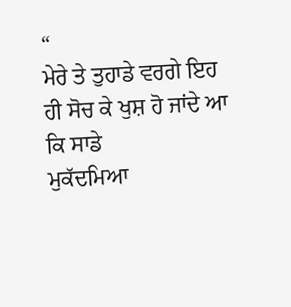“
ਮੇਰੇ ਤੇ ਤੁਹਾਡੇ ਵਰਗੇ ਇਹ ਹੀ ਸੋਚ ਕੇ ਖੁਸ਼ ਹੋ ਜਾਂਦੇ ਆ ਕਿ ਸਾਡੇ
ਮੁਕੱਦਮਿਆ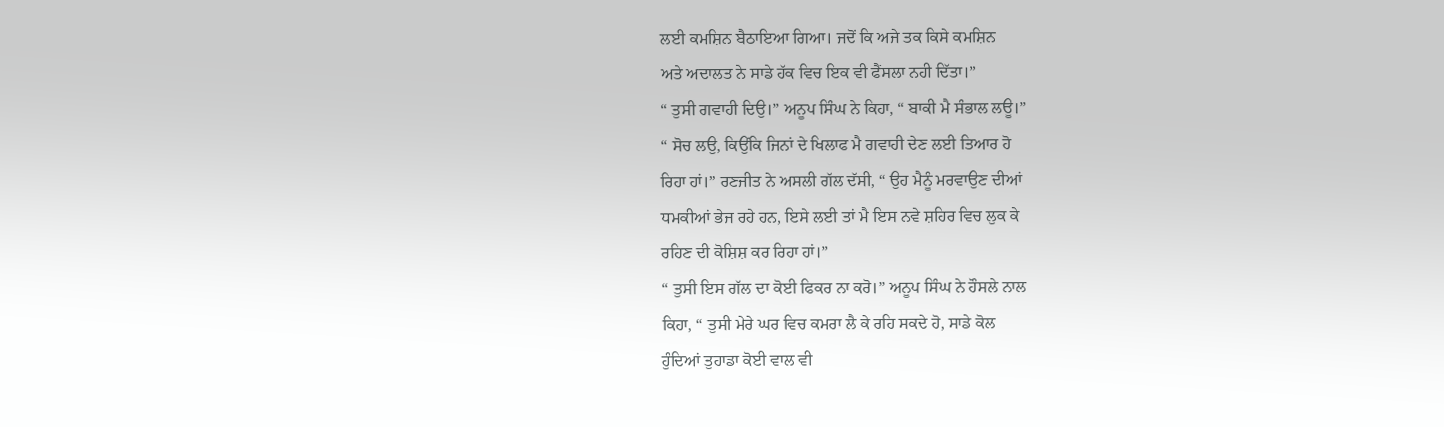ਲਈ ਕਮਸ਼ਿਨ ਬੈਠਾਇਆ ਗਿਆ। ਜਦੋਂ ਕਿ ਅਜੇ ਤਕ ਕਿਸੇ ਕਮਸ਼ਿਨ
ਅਤੇ ਅਦਾਲਤ ਨੇ ਸਾਡੇ ਹੱਕ ਵਿਚ ਇਕ ਵੀ ਫੈਂਸਲਾ ਨਹੀ ਦਿੱਤਾ।”
“ ਤੁਸੀ ਗਵਾਹੀ ਦਿਉ।” ਅਨੂਪ ਸਿੰਘ ਨੇ ਕਿਹਾ, “ ਬਾਕੀ ਮੈ ਸੰਭਾਲ ਲਊ।”
“ ਸੋਚ ਲਉ, ਕਿਉਂਕਿ ਜਿਨਾਂ ਦੇ ਖਿਲਾਫ ਮੈ ਗਵਾਹੀ ਦੇਣ ਲਈ ਤਿਆਰ ਹੋ
ਰਿਹਾ ਹਾਂ।” ਰਣਜੀਤ ਨੇ ਅਸਲੀ ਗੱਲ ਦੱਸੀ, “ ਉਹ ਮੈਨੂੰ ਮਰਵਾਉਣ ਦੀਆਂ
ਧਮਕੀਆਂ ਭੇਜ ਰਹੇ ਹਨ, ਇਸੇ ਲਈ ਤਾਂ ਮੈ ਇਸ ਨਵੇ ਸ਼ਹਿਰ ਵਿਚ ਲੁਕ ਕੇ
ਰਹਿਣ ਦੀ ਕੋਸ਼ਿਸ਼ ਕਰ ਰਿਹਾ ਹਾਂ।”
“ ਤੁਸੀ ਇਸ ਗੱਲ ਦਾ ਕੋਈ ਫਿਕਰ ਨਾ ਕਰੋ।” ਅਨੂਪ ਸਿੰਘ ਨੇ ਹੌਸਲੇ ਨਾਲ
ਕਿਹਾ, “ ਤੁਸੀ ਮੇਰੇ ਘਰ ਵਿਚ ਕਮਰਾ ਲੈ ਕੇ ਰਹਿ ਸਕਦੇ ਹੋ, ਸਾਡੇ ਕੋਲ
ਹੁੰਦਿਆਂ ਤੁਹਾਡਾ ਕੋਈ ਵਾਲ ਵੀ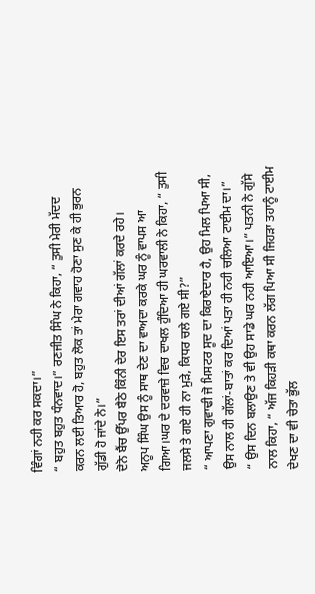ਵਿੰਗਾਂ ਨਹੀ ਕਰ ਸਕਦਾ।”
“ ਬਹੁਤ ਬਹੁਤ ਧੰਨਵਾਦ।” ਰਣਜੀਤ ਸਿੰਘ ਨੇ ਕਿਹਾ, “ ਤੁਸੀ ਮੇਰੀ ਮੱਦਦ
ਕਰਨ ਲਈ ਤਿਆਰ ਹੋ, ਬਹੁਤ ਲੋਕ ਤਾਂ ਮੇਰਾ ਗਵਾਹ ਹੋਣਾ ਸੁਣ ਕੇ ਹੀ ਭੁਰਨ
ਗੁੱਡੀ ਹੋ ਜਾਂਦੇ ਨੇ।”
ਦੋਨੋ ਬੈਂਚ ਉੱਪਰ ਬੈਠੇ ਕਿੰਨੀ ਦੇਰ ਇਸ ਤਰਾਂ ਦੀਆਂ ਗੱਲਾਂ ਕਰਦੇ ਰਹੇ।
ਅਨੂਪ ਸਿੰਘ ਉਸ ਨੂੰ ਸਾਥ ਦੇਣ ਦਾ ਵਾਅਦਾ ਕਰਕੇ ਘਰ ਨੂੰ ਵਾਪਸ ਆ
ਗਿਆ।ਘਰ ਦੇ ਦਰਵਾਜ਼ੇ ਵਿਚ ਦਾਖਲ ਹੁੰਦਿਆ ਹੀ ਘਰਵਾਲੀ ਨੇ ਕਿਹਾ, “ ਤੁਸੀ
ਜਲਸੇ ਤੇ ਗਏ ਹੀ ਨਾ ਮੁੜੇ, ਕਿਧਰ ਚਲੇ ਗਏ ਸੀ?”
“ ਆਪਣਾ ਗੁਵਾਢੀ ਜੋ ਮਿਸਟਰ ਸੂਦ ਦਾ ਕਿਰਾਏਦਾਰ ਹੈ, ਉਹ ਮਿਲ ਪਿਆ ਸੀ,
ਉਸ ਨਾਲ ਹੀ ਗੱਲਾਂ-ਬਾਤਾਂ ਕਰ ਦਿਆਂ ਪਤਾ ਹੀ ਨਹੀ ਚਲਿਆ ਟਾਈਮ ਦਾ।”
“ ਉਸ ਦਿਨ ਬਲਾਉਣ ਤੇ ਵੀ ਉਹ ਸਾਡੇ ਘਰ ਨਹੀ ਆਇਆ।” ਪਤਨੀ ਨੇ ਗੁੱਸੇ
ਨਾਲ ਕਿਹਾ, “ ਅੱਜ ਕਿਹੜੀ ਕਥਾ ਕਰਨ ਲੱਗ ਪਿਆ ਸੀ ਜਿਹੜਾ ਤਹਾਨੂੰ ਟਾਈਮ
ਦੇਖਣ ਦਾ ਵੀ ਚੇਤਾ ਭੁੱਲ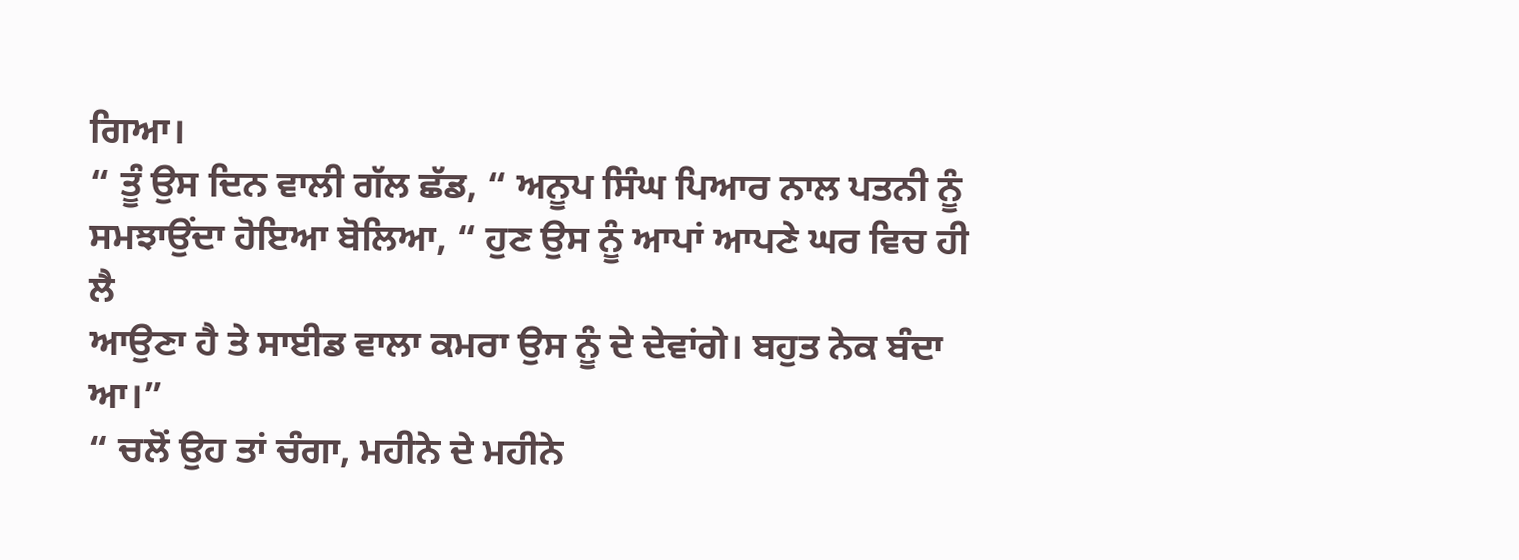ਗਿਆ।
“ ਤੂੰ ਉਸ ਦਿਨ ਵਾਲੀ ਗੱਲ ਛੱਡ, “ ਅਨੂਪ ਸਿੰਘ ਪਿਆਰ ਨਾਲ ਪਤਨੀ ਨੂੰ
ਸਮਝਾਉਂਦਾ ਹੋਇਆ ਬੋਲਿਆ, “ ਹੁਣ ਉਸ ਨੂੰ ਆਪਾਂ ਆਪਣੇ ਘਰ ਵਿਚ ਹੀ ਲੈ
ਆਉਣਾ ਹੈ ਤੇ ਸਾਈਡ ਵਾਲਾ ਕਮਰਾ ਉਸ ਨੂੰ ਦੇ ਦੇਵਾਂਗੇ। ਬਹੁਤ ਨੇਕ ਬੰਦਾ
ਆ।”
“ ਚਲੋਂ ਉਹ ਤਾਂ ਚੰਗਾ, ਮਹੀਨੇ ਦੇ ਮਹੀਨੇ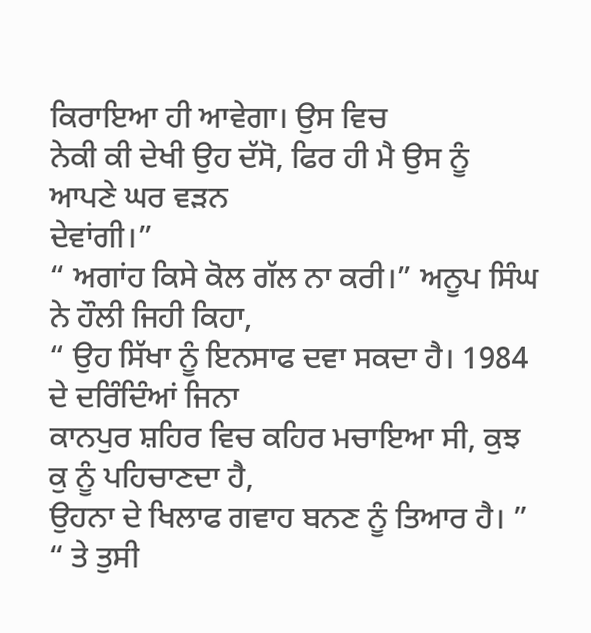ਕਿਰਾਇਆ ਹੀ ਆਵੇਗਾ। ਉਸ ਵਿਚ
ਨੇਕੀ ਕੀ ਦੇਖੀ ਉਹ ਦੱਸੋ, ਫਿਰ ਹੀ ਮੈ ਉਸ ਨੂੰ ਆਪਣੇ ਘਰ ਵੜਨ
ਦੇਵਾਂਗੀ।”
“ ਅਗਾਂਹ ਕਿਸੇ ਕੋਲ ਗੱਲ ਨਾ ਕਰੀ।” ਅਨੂਪ ਸਿੰਘ ਨੇ ਹੌਲੀ ਜਿਹੀ ਕਿਹਾ,
“ ਉਹ ਸਿੱਖਾ ਨੂੰ ਇਨਸਾਫ ਦਵਾ ਸਕਦਾ ਹੈ। 1984 ਦੇ ਦਰਿੰਦਿੰਆਂ ਜਿਨਾ
ਕਾਨਪੁਰ ਸ਼ਹਿਰ ਵਿਚ ਕਹਿਰ ਮਚਾਇਆ ਸੀ, ਕੁਝ ਕੁ ਨੂੰ ਪਹਿਚਾਣਦਾ ਹੈ,
ਉਹਨਾ ਦੇ ਖਿਲਾਫ ਗਵਾਹ ਬਨਣ ਨੂੰ ਤਿਆਰ ਹੈ। ”
“ ਤੇ ਤੁਸੀ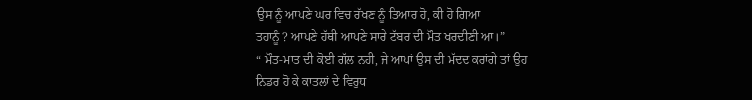ਉਸ ਨੂੰ ਆਪਣੇ ਘਰ ਵਿਚ ਰੱਖਣ ਨੂੰ ਤਿਆਰ ਹੋ, ਕੀ ਹੋ ਗਿਆ
ਤਹਾਨੂੰ ? ਆਪਣੇ ਹੱਥੀ ਆਪਣੇ ਸਾਰੇ ਟੱਬਰ ਦੀ ਮੌਤ ਖਰਦੀਣੀ ਆ।”
“ ਮੌਤ-ਮਾਤ ਦੀ ਕੋਈ ਗੱਲ ਨਹੀ, ਜੇ ਆਪਾਂ ਉਸ ਦੀ ਮੱਦਦ ਕਰਾਂਗੇ ਤਾਂ ਉਹ
ਨਿਡਰ ਹੋ ਕੇ ਕਾਤਲਾਂ ਦੇ ਵਿਰੁਧ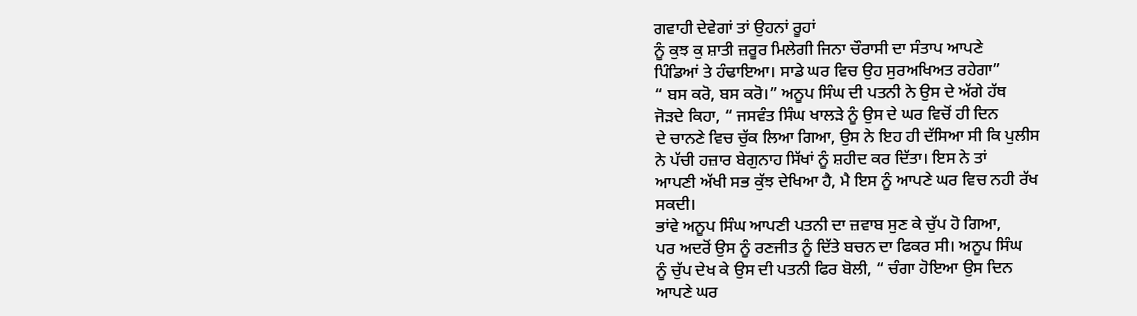ਗਵਾਹੀ ਦੇਵੇਗਾਂ ਤਾਂ ਉਹਨਾਂ ਰੂਹਾਂ
ਨੂੰ ਕੁਝ ਕੁ ਸ਼ਾਤੀ ਜ਼ਰੂਰ ਮਿਲੇਗੀ ਜਿਨਾ ਚੌਰਾਸੀ ਦਾ ਸੰਤਾਪ ਆਪਣੇ
ਪਿੰਡਿਆਂ ਤੇ ਹੰਢਾਇਆ। ਸਾਡੇ ਘਰ ਵਿਚ ਉਹ ਸੁਰਅਖਿਅਤ ਰਹੇਗਾ”
“ ਬਸ ਕਰੋ, ਬਸ ਕਰੋ।” ਅਨੂਪ ਸਿੰਘ ਦੀ ਪਤਨੀ ਨੇ ਉਸ ਦੇ ਅੱਗੇ ਹੱਥ
ਜੋੜਦੇ ਕਿਹਾ, “ ਜਸਵੰਤ ਸਿੰਘ ਖਾਲੜੇ ਨੂੰ ਉਸ ਦੇ ਘਰ ਵਿਚੋਂ ਹੀ ਦਿਨ
ਦੇ ਚਾਨਣੇ ਵਿਚ ਚੁੱਕ ਲਿਆ ਗਿਆ, ਉਸ ਨੇ ਇਹ ਹੀ ਦੱਸਿਆ ਸੀ ਕਿ ਪੁਲੀਸ
ਨੇ ਪੱਚੀ ਹਜ਼ਾਰ ਬੇਗੁਨਾਹ ਸਿੱਖਾਂ ਨੂੰ ਸ਼ਹੀਦ ਕਰ ਦਿੱਤਾ। ਇਸ ਨੇ ਤਾਂ
ਆਪਣੀ ਅੱਖੀ ਸਭ ਕੁੱਝ ਦੇਖਿਆ ਹੈ, ਮੈ ਇਸ ਨੂੰ ਆਪਣੇ ਘਰ ਵਿਚ ਨਹੀ ਰੱਖ
ਸਕਦੀ।
ਭਾਂਵੇ ਅਨੂਪ ਸਿੰਘ ਆਪਣੀ ਪਤਨੀ ਦਾ ਜ਼ਵਾਬ ਸੁਣ ਕੇ ਚੁੱਪ ਹੋ ਗਿਆ,
ਪਰ ਅਦਰੋਂ ਉਸ ਨੂੰ ਰਣਜੀਤ ਨੂੰ ਦਿੱਤੇ ਬਚਨ ਦਾ ਫਿਕਰ ਸੀ। ਅਨੂਪ ਸਿੰਘ
ਨੂੰ ਚੁੱਪ ਦੇਖ ਕੇ ਉਸ ਦੀ ਪਤਨੀ ਫਿਰ ਬੋਲੀ, “ ਚੰਗਾ ਹੋਇਆ ਉਸ ਦਿਨ
ਆਪਣੇ ਘਰ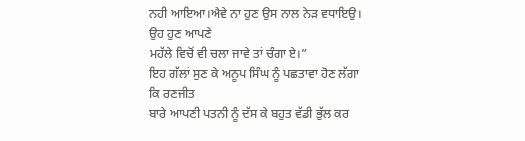ਨਹੀ ਆਇਆ।ਐਵੇ ਨਾ ਹੁਣ ਉਸ ਨਾਲ ਨੇੜ ਵਧਾਇਉ। ਉਹ ਹੁਣ ਆਪਣੇ
ਮਹੱਲੇ ਵਿਚੋਂ ਵੀ ਚਲਾ ਜਾਵੇ ਤਾਂ ਚੰਗਾ ਏ।”
ਇਹ ਗੱਲਾਂ ਸੁਣ ਕੇ ਅਨੂਪ ਸਿੰਘ ਨੂੰ ਪਛਤਾਵਾ ਹੋਣ ਲੱਗਾ ਕਿ ਰਣਜੀਤ
ਬਾਰੇ ਆਪਣੀ ਪਤਨੀ ਨੂੰ ਦੱਸ ਕੇ ਬਹੁਤ ਵੱਡੀ ਭੁੱਲ ਕਰ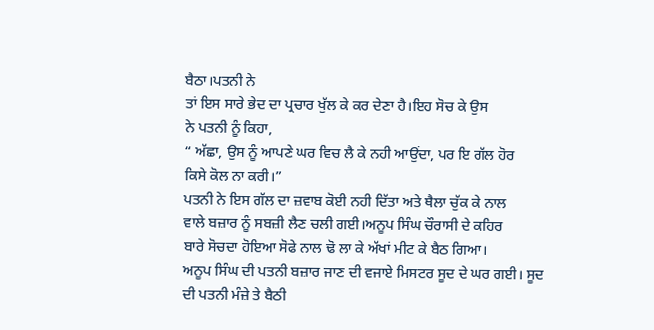ਬੈਠਾ।ਪਤਨੀ ਨੇ
ਤਾਂ ਇਸ ਸਾਰੇ ਭੇਦ ਦਾ ਪ੍ਰਚਾਰ ਖੁੱਲ ਕੇ ਕਰ ਦੇਣਾ ਹੈ।ਇਹ ਸੋਚ ਕੇ ਉਸ
ਨੇ ਪਤਨੀ ਨੂੰ ਕਿਹਾ,
“ ਅੱਛਾ, ਉਸ ਨੂੰ ਆਪਣੇ ਘਰ ਵਿਚ ਲੈ ਕੇ ਨਹੀ ਆਉਂਦਾ, ਪਰ ਇ ਗੱਲ ਹੋਰ
ਕਿਸੇ ਕੋਲ ਨਾ ਕਰੀ।”
ਪਤਨੀ ਨੇ ਇਸ ਗੱਲ ਦਾ ਜ਼ਵਾਬ ਕੋਈ ਨਹੀ ਦਿੱਤਾ ਅਤੇ ਥੈਲਾ ਚੁੱਕ ਕੇ ਨਾਲ
ਵਾਲੇ ਬਜ਼ਾਰ ਨੂੰ ਸਬਜ਼ੀ ਲੈਣ ਚਲੀ ਗਈ।ਅਨੂਪ ਸਿੰਘ ਚੌਰਾਸੀ ਦੇ ਕਹਿਰ
ਬਾਰੇ ਸੋਚਦਾ ਹੋਇਆ ਸੋਫੇ ਨਾਲ ਢੋ ਲਾ ਕੇ ਅੱਖਾਂ ਮੀਟ ਕੇ ਬੈਠ ਗਿਆ।
ਅਨੂਪ ਸਿੰਘ ਦੀ ਪਤਨੀ ਬਜ਼ਾਰ ਜਾਣ ਦੀ ਵਜਾਏ ਮਿਸਟਰ ਸੂਦ ਦੇ ਘਰ ਗਈ। ਸੂਦ
ਦੀ ਪਤਨੀ ਮੰਜ਼ੇ ਤੇ ਬੈਠੀ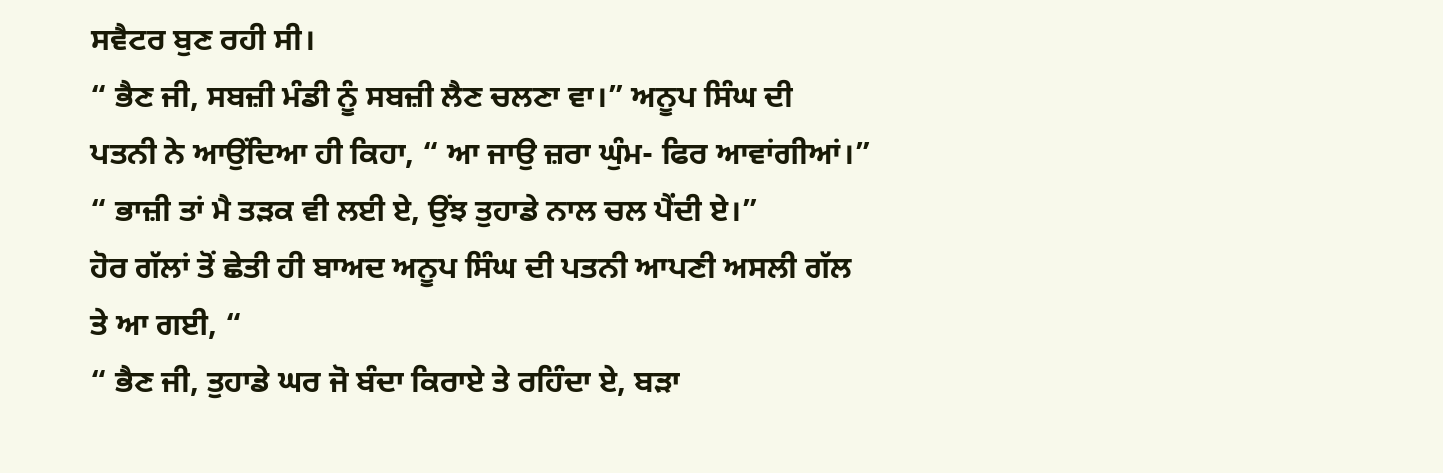ਸਵੈਟਰ ਬੁਣ ਰਹੀ ਸੀ।
“ ਭੈਣ ਜੀ, ਸਬਜ਼ੀ ਮੰਡੀ ਨੂੰ ਸਬਜ਼ੀ ਲੈਣ ਚਲਣਾ ਵਾ।” ਅਨੂਪ ਸਿੰਘ ਦੀ
ਪਤਨੀ ਨੇ ਆਉਂਦਿਆ ਹੀ ਕਿਹਾ, “ ਆ ਜਾਉ ਜ਼ਰਾ ਘੁੰਮ- ਫਿਰ ਆਵਾਂਗੀਆਂ।”
“ ਭਾਜ਼ੀ ਤਾਂ ਮੈ ਤੜਕ ਵੀ ਲਈ ਏ, ਉਂਝ ਤੁਹਾਡੇ ਨਾਲ ਚਲ ਪੈਂਦੀ ਏ।”
ਹੋਰ ਗੱਲਾਂ ਤੋਂ ਛੇਤੀ ਹੀ ਬਾਅਦ ਅਨੂਪ ਸਿੰਘ ਦੀ ਪਤਨੀ ਆਪਣੀ ਅਸਲੀ ਗੱਲ
ਤੇ ਆ ਗਈ, “
“ ਭੈਣ ਜੀ, ਤੁਹਾਡੇ ਘਰ ਜੋ ਬੰਦਾ ਕਿਰਾਏ ਤੇ ਰਹਿੰਦਾ ਏ, ਬੜਾ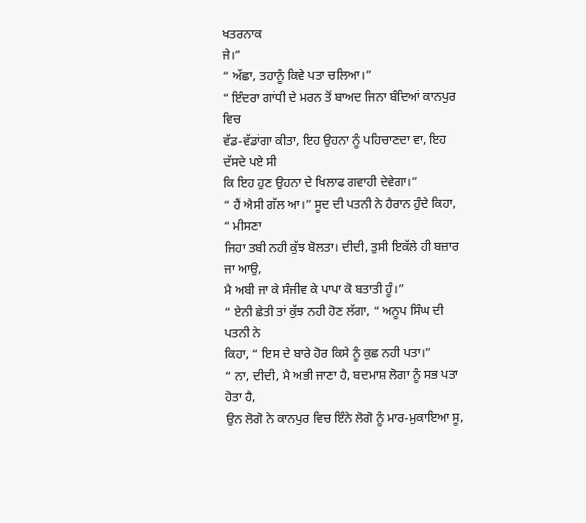ਖਤਰਨਾਕ
ਜੇ।”
“ ਅੱਛਾ, ਤਹਾਨੂੰ ਕਿਵੇ ਪਤਾ ਚਲਿਆ।”
“ ਇੰਦਰਾ ਗਾਂਧੀ ਦੇ ਮਰਨ ਤੋਂ ਬਾਅਦ ਜਿਨਾ ਬੰਦਿਆਂ ਕਾਨਪੁਰ ਵਿਚ
ਵੱਡ-ਵੱਡਾਂਗਾ ਕੀਤਾ, ਇਹ ਉਹਨਾ ਨੂੰ ਪਹਿਚਾਣਦਾ ਵਾ, ਇਹ ਦੱਸਦੇ ਪਏ ਸੀ
ਕਿ ਇਹ ਹੁਣ ਉਹਨਾ ਦੇ ਖਿਲਾਫ ਗਵਾਹੀ ਦੇਵੇਗਾ।”
“ ਹੈਂ ਐਸੀ ਗੱਲ ਆ।” ਸੂਦ ਦੀ ਪਤਨੀ ਨੇ ਹੈਰਾਨ ਹੁੰਦੇ ਕਿਹਾ, “ ਮੀਸਣਾ
ਜਿਹਾ ਤਬੀ ਨਹੀ ਕੁੱਝ ਬੋਲਤਾ। ਦੀਦੀ, ਤੁਸੀ ਇਕੱਲੇ ਹੀ ਬਜ਼ਾਰ ਜਾ ਆਉ,
ਮੈ ਅਬੀ ਜਾ ਕੇ ਸੰਜੀਵ ਕੇ ਪਾਪਾ ਕੋ ਬਤਾਤੀ ਹੂੰ।”
“ ਏਨੀ ਛੇਤੀ ਤਾਂ ਕੁੱਝ ਨਹੀ ਹੋਣ ਲੱਗਾ, “ ਅਨੂਪ ਸਿੰਘ ਦੀ ਪਤਨੀ ਨੇ
ਕਿਹਾ, “ ਇਸ ਦੇ ਬਾਰੇ ਹੋਰ ਕਿਸੇ ਨੂੰ ਕੁਛ ਨਹੀ ਪਤਾ।”
“ ਨਾ, ਦੀਦੀ, ਮੈ ਅਭੀ ਜਾਣਾ ਹੈ, ਬਦਮਾਸ਼ ਲੋਗਾ ਨੂੰ ਸਭ ਪਤਾ ਹੋਤਾ ਹੈ,
ਉਨ ਲੋਗੋ ਨੇ ਕਾਨਪੁਰ ਵਿਚ ਇੰਨੇ ਲੋਗੋ ਨੂੰ ਮਾਰ-ਮੁਕਾਇਆ ਸੂ,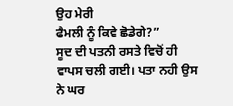ਉਹ ਮੇਰੀ
ਫੈਮਲੀ ਨੂੰ ਕਿਵੇ ਛੋਡੇਗੇ?”
ਸੂਦ ਦੀ ਪਤਨੀ ਰਸਤੇ ਵਿਚੋਂ ਹੀ ਵਾਪਸ ਚਲੀ ਗਈ। ਪਤਾ ਨਹੀ ਉਸ ਨੇ ਘਰ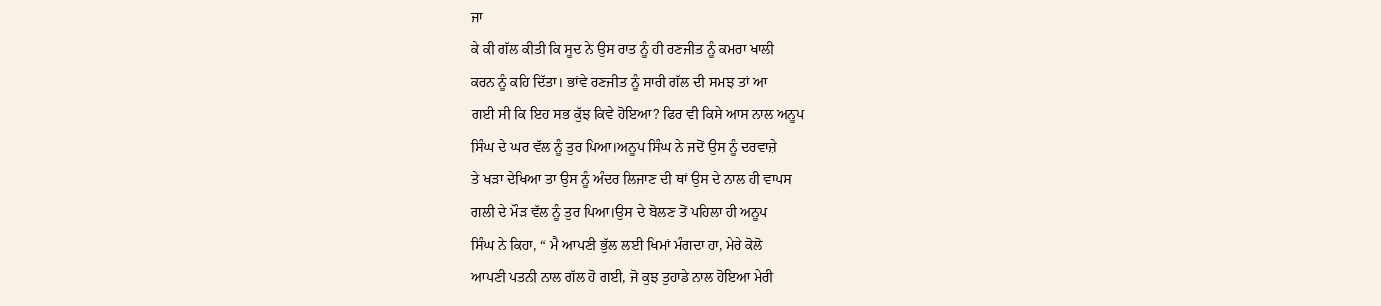ਜਾ
ਕੇ ਕੀ ਗੱਲ ਕੀਤੀ ਕਿ ਸੂਦ ਨੇ ਉਸ ਰਾਤ ਨੂੰ ਹੀ ਰਣਜੀਤ ਨੂੰ ਕਮਰਾ ਖਾਲੀ
ਕਰਨ ਨੂੰ ਕਹਿ ਦਿੱਤਾ। ਭਾਂਵੇ ਰਣਜੀਤ ਨੂੰ ਸਾਰੀ ਗੱਲ ਦੀ ਸਮਝ ਤਾਂ ਆ
ਗਈ ਸੀ ਕਿ ਇਹ ਸਭ ਕੁੱਝ ਕਿਵੇ ਹੋਇਆ? ਫਿਰ ਵੀ ਕਿਸੇ ਆਸ ਨਾਲ ਅਨੂਪ
ਸਿੰਘ ਦੇ ਘਰ ਵੱਲ ਨੂੰ ਤੁਰ ਪਿਆ।ਅਨੂਪ ਸਿੰਘ ਨੇ ਜਦੋਂ ਉਸ ਨੂੰ ਦਰਵਾਜ਼ੇ
ਤੇ ਖੜਾ ਦੇਖਿਆ ਤਾ ਉਸ ਨੂੰ ਅੰਦਰ ਲਿਜਾਣ ਦੀ ਥਾਂ ਉਸ ਦੇ ਨਾਲ ਹੀ ਵਾਪਸ
ਗਲੀ ਦੇ ਮੌੜ ਵੱਲ ਨੂੰ ਤੁਰ ਪਿਆ।ਉਸ ਦੇ ਬੋਲਣ ਤੋਂ ਪਹਿਲਾ ਹੀ ਅਨੂਪ
ਸਿੰਘ ਨੇ ਕਿਹਾ, “ ਮੈ ਆਪਣੀ ਭੁੱਲ ਲਈ ਖਿਮਾਂ ਮੰਗਦਾ ਹਾ, ਮੇਰੇ ਕੋਲੋ
ਆਪਣੀ ਪਤਨੀ ਨਾਲ ਗੱਲ ਹੋ ਗਈ, ਜੋ ਕੁਝ ਤੁਹਾਡੇ ਨਾਲ ਹੋਇਆ ਮੇਰੀ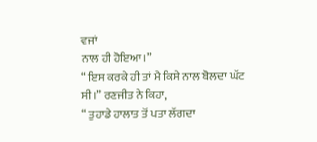ਵਜਾਂ
ਨਾਲ ਹੀ ਹੋਇਆ।”
“ ਇਸ ਕਰਕੇ ਹੀ ਤਾਂ ਮੈ ਕਿਸੇ ਨਾਲ ਬੋਲਦਾ ਘੱਟ ਸੀ।” ਰਣਜੀਤ ਨੇ ਕਿਹਾ,
“ ਤੁਹਾਡੇ ਹਾਲਾਤ ਤੋਂ ਪਤਾ ਲੱਗਦਾ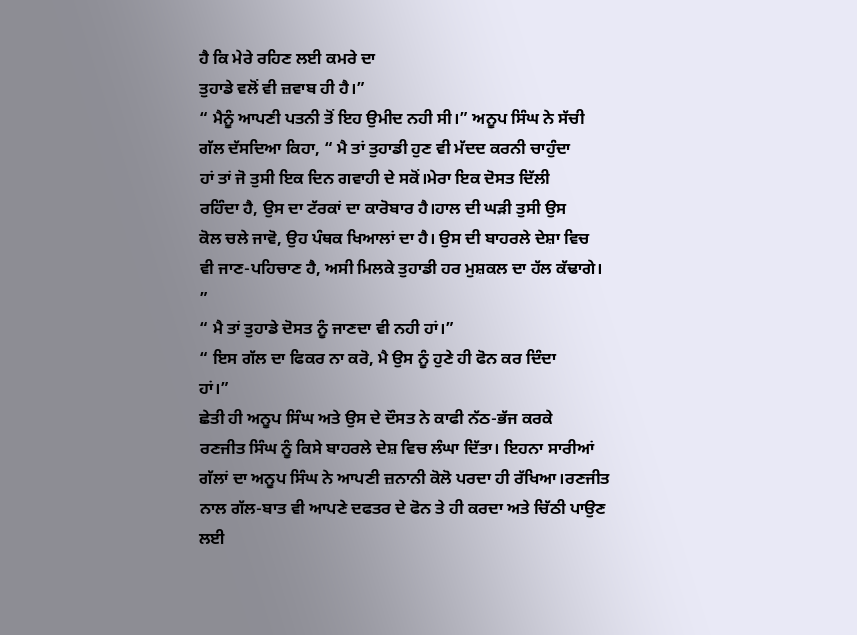ਹੈ ਕਿ ਮੇਰੇ ਰਹਿਣ ਲਈ ਕਮਰੇ ਦਾ
ਤੁਹਾਡੇ ਵਲੋਂ ਵੀ ਜ਼ਵਾਬ ਹੀ ਹੈ।”
“ ਮੈਨੂੰ ਆਪਣੀ ਪਤਨੀ ਤੋਂ ਇਹ ਉਮੀਦ ਨਹੀ ਸੀ।” ਅਨੂਪ ਸਿੰਘ ਨੇ ਸੱਚੀ
ਗੱਲ ਦੱਸਦਿਆ ਕਿਹਾ, “ ਮੈ ਤਾਂ ਤੁਹਾਡੀ ਹੁਣ ਵੀ ਮੱਦਦ ਕਰਨੀ ਚਾਹੁੰਦਾ
ਹਾਂ ਤਾਂ ਜੋ ਤੁਸੀ ਇਕ ਦਿਨ ਗਵਾਹੀ ਦੇ ਸਕੋਂ।ਮੇਰਾ ਇਕ ਦੋਸਤ ਦਿੱਲੀ
ਰਹਿੰਦਾ ਹੈ, ਉਸ ਦਾ ਟੱਰਕਾਂ ਦਾ ਕਾਰੋਬਾਰ ਹੈ।ਹਾਲ ਦੀ ਘੜੀ ਤੁਸੀ ਉਸ
ਕੋਲ ਚਲੇ ਜਾਵੋ, ਉਹ ਪੰਥਕ ਖਿਆਲਾਂ ਦਾ ਹੈ। ਉਸ ਦੀ ਬਾਹਰਲੇ ਦੇਸ਼ਾ ਵਿਚ
ਵੀ ਜਾਣ-ਪਹਿਚਾਣ ਹੈ, ਅਸੀ ਮਿਲਕੇ ਤੁਹਾਡੀ ਹਰ ਮੁਸ਼ਕਲ ਦਾ ਹੱਲ ਕੱਢਾਗੇ।
”
“ ਮੈ ਤਾਂ ਤੁਹਾਡੇ ਦੋਸਤ ਨੂੰ ਜਾਣਦਾ ਵੀ ਨਹੀ ਹਾਂ।”
“ ਇਸ ਗੱਲ ਦਾ ਫਿਕਰ ਨਾ ਕਰੋ, ਮੈ ਉਸ ਨੂੰ ਹੁਣੇ ਹੀ ਫੋਨ ਕਰ ਦਿੰਦਾ
ਹਾਂ।”
ਛੇਤੀ ਹੀ ਅਨੂਪ ਸਿੰਘ ਅਤੇ ਉਸ ਦੇ ਦੌਸਤ ਨੇ ਕਾਫੀ ਨੱਠ-ਭੱਜ ਕਰਕੇ
ਰਣਜੀਤ ਸਿੰਘ ਨੂੰ ਕਿਸੇ ਬਾਹਰਲੇ ਦੇਸ਼ ਵਿਚ ਲੰਘਾ ਦਿੱਤਾ। ਇਹਨਾ ਸਾਰੀਆਂ
ਗੱਲਾਂ ਦਾ ਅਨੂਪ ਸਿੰਘ ਨੇ ਆਪਣੀ ਜ਼ਨਾਨੀ ਕੋਲੋ ਪਰਦਾ ਹੀ ਰੱਖਿਆ।ਰਣਜੀਤ
ਨਾਲ ਗੱਲ-ਬਾਤ ਵੀ ਆਪਣੇ ਦਫਤਰ ਦੇ ਫੋਨ ਤੇ ਹੀ ਕਰਦਾ ਅਤੇ ਚਿੱਠੀ ਪਾਉਣ
ਲਈ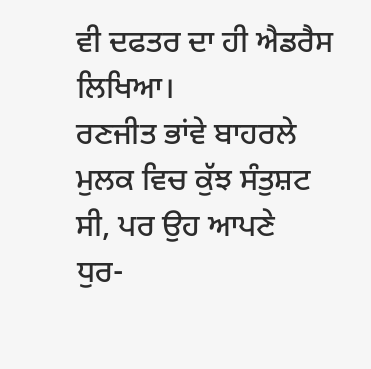ਵੀ ਦਫਤਰ ਦਾ ਹੀ ਐਡਰੈਸ ਲਿਖਿਆ।
ਰਣਜੀਤ ਭਾਂਵੇ ਬਾਹਰਲੇ ਮੁਲਕ ਵਿਚ ਕੁੱਝ ਸੰਤੁਸ਼ਟ ਸੀ, ਪਰ ਉਹ ਆਪਣੇ
ਧੁਰ-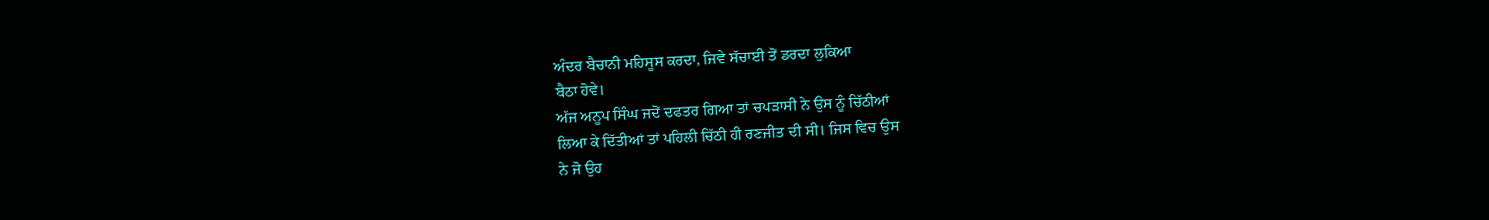ਅੰਦਰ ਬੈਚਾਨੀ ਮਹਿਸੂਸ ਕਰਦਾ, ਜਿਵੇ ਸੱਚਾਈ ਤੋਂ ਡਰਦਾ ਲੁਕਿਆ
ਬੈਠਾ ਹੋਵੇ।
ਅੱਜ ਅਨੂਪ ਸਿੰਘ ਜਦੋਂ ਦਫਤਰ ਗਿਆ ਤਾਂ ਚਪੜਾਸੀ ਨੇ ਉਸ ਨੂੰ ਚਿੱਠੀਆਂ
ਲਿਆ ਕੇ ਦਿੱਤੀਆਂ ਤਾਂ ਪਹਿਲੀ ਚਿੱਠੀ ਹੀ ਰਣਜੀਤ ਦੀ ਸੀ। ਜਿਸ ਵਿਚ ਉਸ
ਨੇ ਜੋ ਉਹ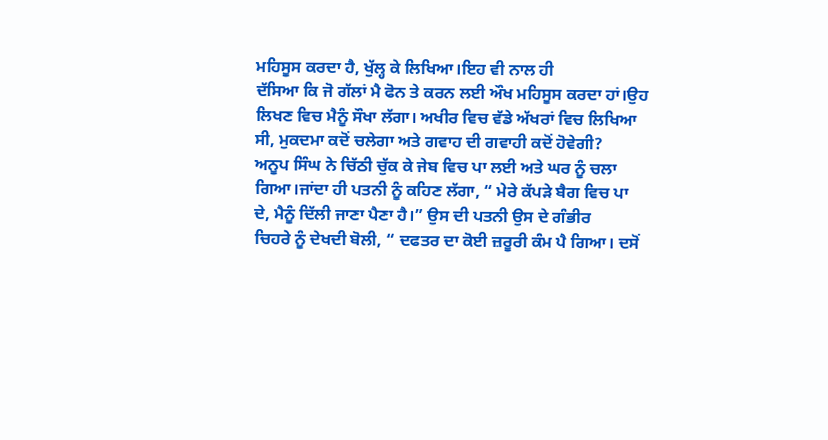ਮਹਿਸੂਸ ਕਰਦਾ ਹੈ, ਖੁੱਲ੍ਹ ਕੇ ਲਿਖਿਆ।ਇਹ ਵੀ ਨਾਲ ਹੀ
ਦੱਸਿਆ ਕਿ ਜੋ ਗੱਲਾਂ ਮੈ ਫੋਨ ਤੇ ਕਰਨ ਲਈ ਔਖ ਮਹਿਸੂਸ ਕਰਦਾ ਹਾਂ।ਉਹ
ਲਿਖਣ ਵਿਚ ਮੈਨੂੰ ਸੌਖਾ ਲੱਗਾ। ਅਖੀਰ ਵਿਚ ਵੱਡੇ ਅੱਖਰਾਂ ਵਿਚ ਲਿਖਿਆ
ਸੀ, ਮੁਕਦਮਾ ਕਦੋਂ ਚਲੇਗਾ ਅਤੇ ਗਵਾਹ ਦੀ ਗਵਾਹੀ ਕਦੋਂ ਹੋਵੇਗੀ?
ਅਨੂਪ ਸਿੰਘ ਨੇ ਚਿੱਠੀ ਚੁੱਕ ਕੇ ਜੇਬ ਵਿਚ ਪਾ ਲਈ ਅਤੇ ਘਰ ਨੂੰ ਚਲਾ
ਗਿਆ।ਜਾਂਦਾ ਹੀ ਪਤਨੀ ਨੂੰ ਕਹਿਣ ਲੱਗਾ, “ ਮੇਰੇ ਕੱਪੜੇ ਬੈਗ ਵਿਚ ਪਾ
ਦੇ, ਮੈਨੂੰ ਦਿੱਲੀ ਜਾਣਾ ਪੈਣਾ ਹੈ।” ਉਸ ਦੀ ਪਤਨੀ ਉਸ ਦੇ ਗੰਭੀਰ
ਚਿਹਰੇ ਨੂੰ ਦੇਖਦੀ ਬੋਲੀ, “ ਦਫਤਰ ਦਾ ਕੋਈ ਜ਼ਰੂਰੀ ਕੰਮ ਪੈ ਗਿਆ। ਦਸੋਂ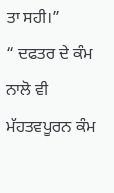ਤਾ ਸਹੀ।”
“ ਦਫਤਰ ਦੇ ਕੰਮ ਨਾਲੋ ਵੀ ਮੱਹਤਵਪੂਰਨ ਕੰਮ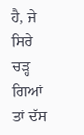ਹੈ, ਜੇ ਸਿਰੇ ਚੜ੍ਹ ਗਿਆਂ
ਤਾਂ ਦੱਸ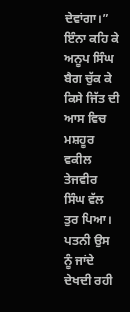ਦੇਵਾਂਗਾ।”
ਇੰਨਾ ਕਹਿ ਕੇ ਅਨੂਪ ਸਿੰਘ ਬੈਗ ਚੁੱਕ ਕੇ ਕਿਸੇ ਜਿੱਤ ਦੀ ਆਸ ਵਿਚ
ਮਸ਼ਹੂਰ ਵਕੀਲ ਤੇਜਵੀਰ ਸਿੰਘ ਵੱਲ ਤੁਰ ਪਿਆ। ਪਤਨੀ ਉਸ ਨੂੰ ਜਾਂਦੇ
ਦੇਖਦੀ ਰਹੀ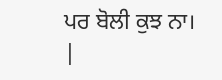ਪਰ ਬੋਲੀ ਕੁਝ ਨਾ।
|